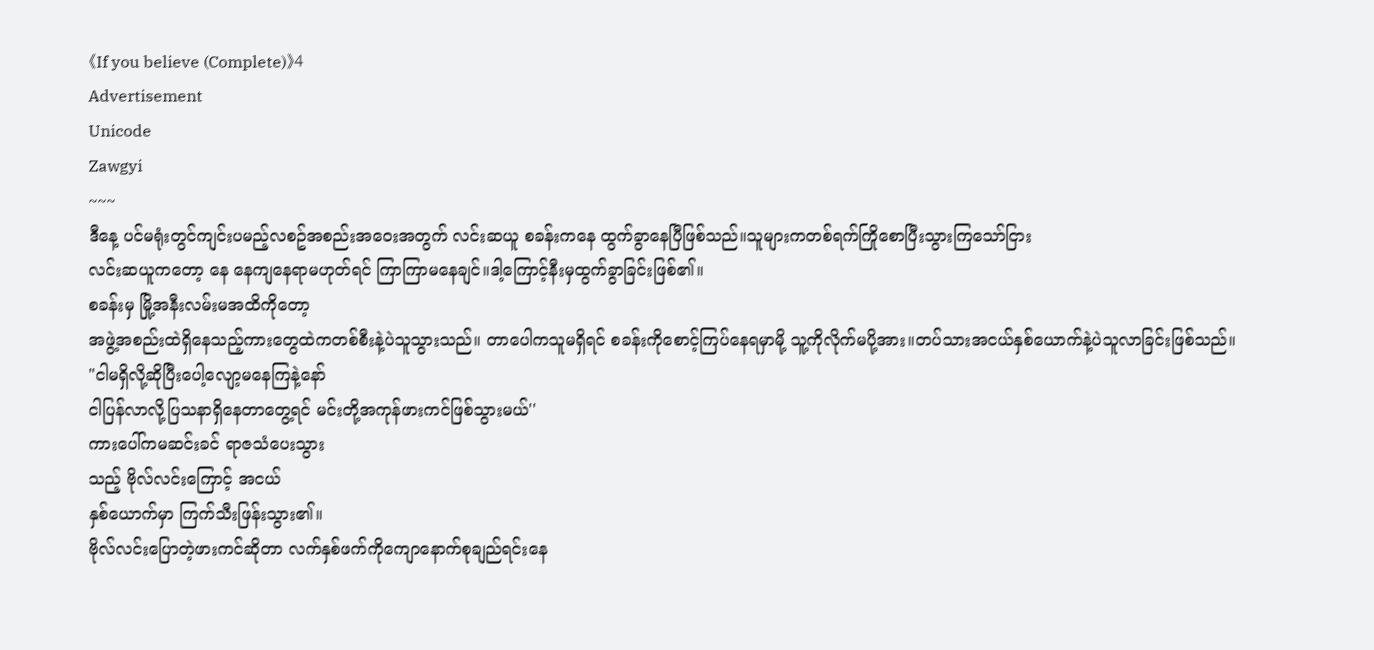《If you believe (Complete)》4
Advertisement
Unicode
Zawgyi
~~~
ဒီနေ့ ပင်မရုံးတွင်ကျင်းပမည့်လစဥ်အစည်းအဝေးအတွက် လင်းဆယူ စခန်းကနေ ထွက်ခွာနေပြီဖြစ်သည်။သူများကတစ်ရက်ကြိုစောပြီးသွားကြသော်ငြား
လင်းဆယူကတော့ နေ နေကျနေရာမဟုတ်ရင် ကြာကြာမနေချင်။ဒါ့ကြောင့်နီးမှထွက်ခွာခြင်းဖြစ်၏။
စခန်းမှ မြို့အနီးလမ်းမအထိကိုတော့
အဖွဲ့အစည်းထဲရှိနေသည့်ကားတွေထဲကတစ်စီးနဲ့ပဲသူသွားသည်။ တာပေါကသူမရှိရင် စခန်းကိုစောင့်ကြပ်နေရမှာမို့ သူ့ကိုလိုက်မပို့အား။တပ်သားအငယ်နှစ်ယောက်နဲ့ပဲသူလာခြင်းဖြစ်သည်။
"ငါမရှိလို့ဆိုပြီးပေါ့လျော့မနေကြနဲ့နော်
ငါပြန်လာလို့ပြသနာရှိနေတာတွေ့ရင် မင်းတို့အကုန်ဖားကင်ဖြစ်သွားမယ်''
ကားပေါ်ကမဆင်းခင် ရာဇသံပေးသွား
သည့် ဗိုလ်လင်းကြောင့် အငယ်
နှစ်ယောက်မှာ ကြက်သီးဖြန်းသွား၏။
ဗိုလ်လင်းပြောတဲ့ဖားကင်ဆိုတာ လက်နှစ်ဖက်ကိုကျောနောက်စုချည်ရင်းနေ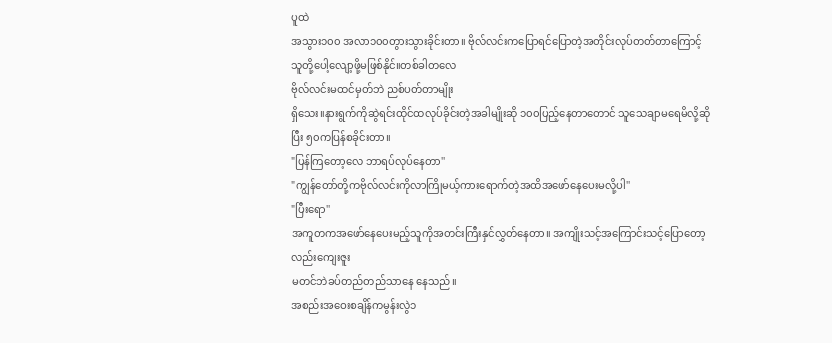ပူထဲ
အသွား၁၀၀ အလာ၁၀၀တွားသွားခိုင်းတာ။ ဗိုလ်လင်းကပြောရင်ပြောတဲ့အတိုင်းလုပ်တတ်တာကြောင့်သူတို့ပေါ့လျော့ဖို့မဖြစ်နိုင်။တစ်ခါတလေ
ဗိုလ်လင်းမထင်မှတ်ဘဲ ညစ်ပတ်တာမျိုး
ရှိသေး။နားရွက်ကိုဆွဲရင်းထိုင်ထလုပ်ခိုင်းတဲ့အခါမျိုးဆို ၁၀၀ပြည့်နေတာတောင် သူသေချာမရေမိလို့ဆိုပြီး ၅၀ကပြန်စခိုင်းတာ။
"ပြန်ကြတော့လေ ဘာရပ်လုပ်နေတာ''
"ကျွန်တော်တို့ကဗိုလ်လင်းကိုလာကြိုမယ့်ကားရောက်တဲ့အထိအဖော်နေပေးမလို့ပါ''
"ပြီးရော''
အကူတကအဖော်နေပေးမည့်သူကိုအတင်းကြီးနှင်လွှတ်နေတာ။ အကျိုးသင့်အကြောင်းသင့်ပြောတော့လည်းကျေးဇူး
မတင်ဘဲခပ်တည်တည်သာနေ နေသည်။
အစည်းအဝေးစချိန်ကမွန်းလွဲ၁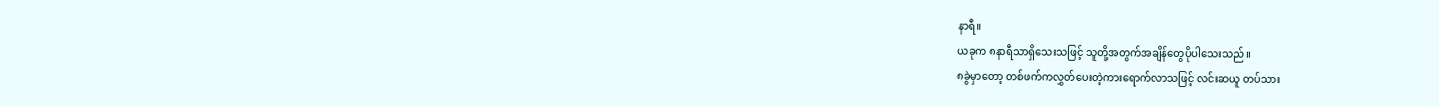နာရီ။
ယခုက ၈နာရီသာရှိသေးသဖြင့် သူတို့အတွက်အချိန်တွေပိုပါသေးသည်။
၈ခွဲမှာတော့ တစ်ဖက်ကလွှတ်ပေးတဲ့ကားရောက်လာသဖြင့် လင်းဆယူ တပ်သား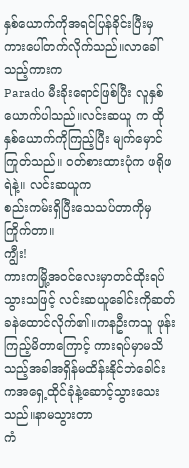နှစ်ယောက်ကိုအရင်ပြန်ခိုင်းပြီးမှ ကားပေါ်တက်လိုက်သည်။လာခေါ်သည့်ကားက
Parado မီးခိုးရောင်ဖြစ်ပြီး လူနှစ်ယောက်ပါသည်။လင်းဆယူ က ထိုနှစ်ယောက်ကိုကြည့်ပြီး မျက်မှောင်ကြုတ်သည်။ ဝတ်စားထားပုံက ဖရိုဖရဲနဲ့။ လင်းဆယူက
စည်းကမ်းရှိပြီးသေသပ်တာကိုမှကြိုက်တာ။
ကျွီး!
ကားကမြို့အဝင်လေးမှာတင်ထိုးရပ်သွားသဖြင့် လင်းဆယူခေါင်းကိုဆတ်ခနဲထောင်လိုက်၏။ကနဦးကသူ ဖုန်းကြည့်မိတာကြောင့် ကားရပ်မှာမသိသည့်အခါအရှိန်မထိန်းနိုင်ဘဲခေါင်းကအရှေ့ထိုင်ခုံနဲ့ဆောင့်သွားသေးသည်။နာမသွားတာ
ကံ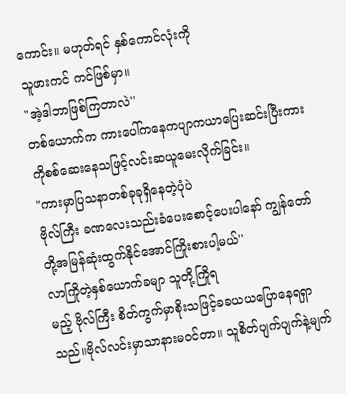ကောင်း။ မဟုတ်ရင် နှစ်ကောင်လုံးကို
သူဖားကင် ကင်ဖြစ်မှာ။
"အဲ့ဒါဘာဖြစ်ကြတာလဲ''
တစ်ယောက်က ကားပေါ်ကနေကပျာကယာပြေးဆင်းပြီးကားကိုစစ်ဆေးနေသဖြင့်လင်းဆယူမေးလိုက်ခြင်း။
"ကားမှာပြသနာတစ်ခုခုရှိနေတဲ့ပုံပဲ
ဗိုလ်ကြီး ခဏလေးသည်းခံပေးစောင့်ပေးပါနော် ကျွန်တော်တို့အမြန်ဆုံးထွက်နိုင်အောင်ကြိုးစားပါ့မယ်''
လာကြိုတဲ့နှစ်ယောက်ခမျာ သူတို့ကြိုရ
မည့် ဗိုလ်ကြီး စိတ်ကွက်မှာစိုးသဖြင့်ခခယယပြောနေရရှာသည်။ဗိုလ်လင်းမှာသာနားမဝင်တာ။ သူစိတ်ပျက်ပျက်နဲ့မျက်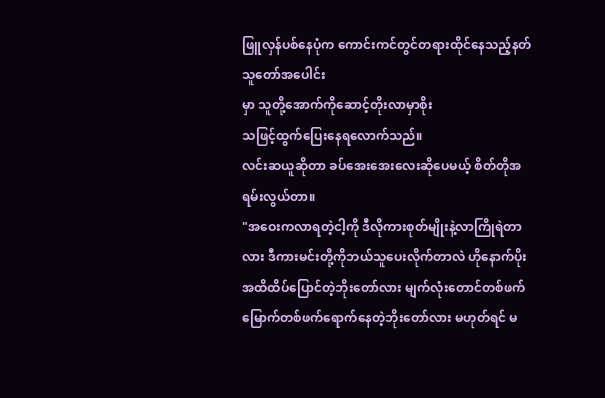ဖြူလှန်ပစ်နေပုံက ကောင်းကင်တွင်တရားထိုင်နေသည့်နတ်သူတော်အပေါင်း
မှာ သူတို့အောက်ကိုဆောင့်တိုးလာမှာစိုး
သဖြင့်ထွက်ပြေးနေရလောက်သည်။
လင်းဆယူဆိုတာ ခပ်အေးအေးလေးဆိုပေမယ့် စိတ်တိုအရမ်းလွယ်တာ။
"အဝေးကလာရတဲ့ငါ့ကို ဒီလိုကားစုတ်မျိုးနဲ့လာကြိုရဲတာလား ဒီကားမင်းတို့ကိုဘယ်သူပေးလိုက်တာလဲ ဟိုနောက်ပိုးအထိထိပ်ပြောင်တဲ့ဘိုးတော်လား မျက်လုံးတောင်တစ်ဖက်မြောက်တစ်ဖက်ရောက်နေတဲ့ဘိုးတော်လား မဟုတ်ရင် မ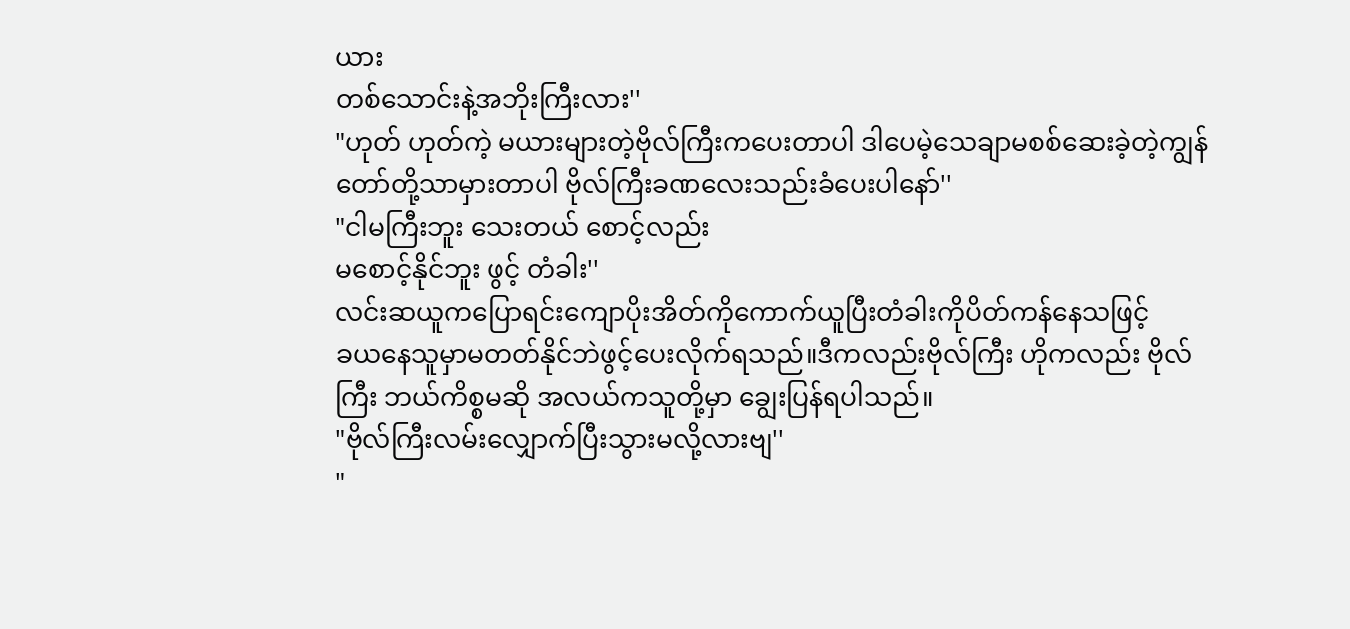ယား
တစ်သောင်းနဲ့အဘိုးကြီးလား''
"ဟုတ် ဟုတ်ကဲ့ မယားများတဲ့ဗိုလ်ကြီးကပေးတာပါ ဒါပေမဲ့သေချာမစစ်ဆေးခဲ့တဲ့ကျွန်တော်တို့သာမှားတာပါ ဗိုလ်ကြီးခဏလေးသည်းခံပေးပါနော်''
"ငါမကြီးဘူး သေးတယ် စောင့်လည်း
မစောင့်နိုင်ဘူး ဖွင့် တံခါး''
လင်းဆယူကပြောရင်းကျောပိုးအိတ်ကိုကောက်ယူပြီးတံခါးကိုပိတ်ကန်နေသဖြင့်
ခယနေသူမှာမတတ်နိုင်ဘဲဖွင့်ပေးလိုက်ရသည်။ဒီကလည်းဗိုလ်ကြီး ဟိုကလည်း ဗိုလ်ကြီး ဘယ်ကိစ္စမဆို အလယ်ကသူတို့မှာ ချွေးပြန်ရပါသည်။
"ဗိုလ်ကြီးလမ်းလျှောက်ပြီးသွားမလို့လားဗျ''
"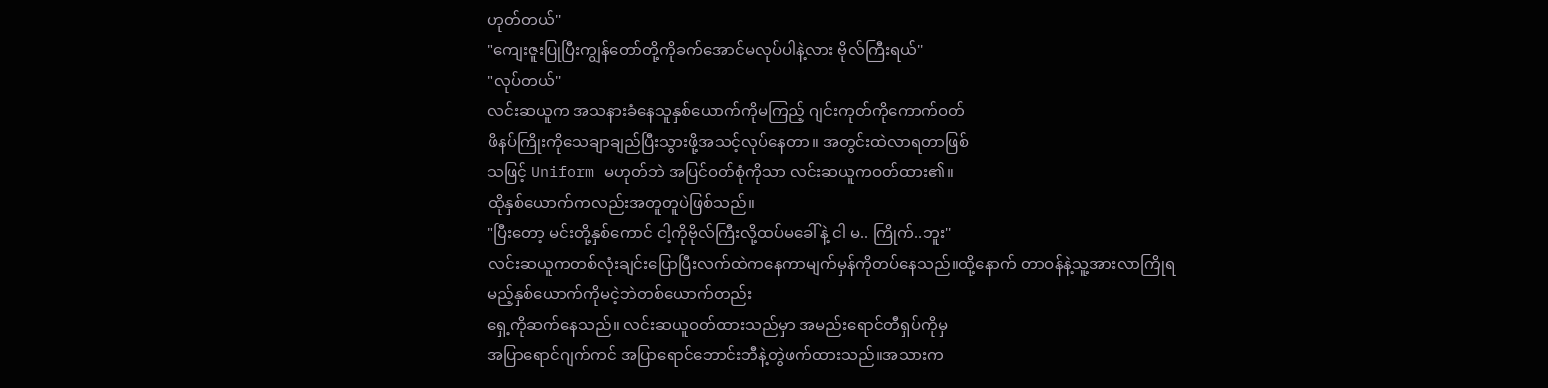ဟုတ်တယ်''
"ကျေးဇူးပြုပြီးကျွန်တော်တို့ကိုခက်အောင်မလုပ်ပါနဲ့လား ဗိုလ်ကြီးရယ်''
"လုပ်တယ်''
လင်းဆယူက အသနားခံနေသူနှစ်ယောက်ကိုမကြည့် ဂျင်းကုတ်ကိုကောက်ဝတ်
ဖိနပ်ကြိုးကိုသေချာချည်ပြီးသွားဖို့အသင့်လုပ်နေတာ။ အတွင်းထဲလာရတာဖြစ်
သဖြင့် Uniform မဟုတ်ဘဲ အပြင်ဝတ်စုံကိုသာ လင်းဆယူကဝတ်ထား၏။
ထိုနှစ်ယောက်ကလည်းအတူတူပဲဖြစ်သည်။
"ပြီးတော့ မင်းတို့နှစ်ကောင် ငါ့ကိုဗိုလ်ကြီးလို့ထပ်မခေါ်နဲ့ ငါ မ.. ကြိုက်..ဘူး''
လင်းဆယူကတစ်လုံးချင်းပြောပြီးလက်ထဲကနေကာမျက်မှန်ကိုတပ်နေသည်။ထို့နောက် တာဝန်နဲ့သူ့အားလာကြိုရမည့်နှစ်ယောက်ကိုမငဲ့ဘဲတစ်ယောက်တည်း
ရှေ့ကိုဆက်နေသည်။ လင်းဆယူဝတ်ထားသည်မှာ အမည်းရောင်တီရှပ်ကိုမှ
အပြာရောင်ဂျက်ကင် အပြာရောင်ဘောင်းဘီနဲ့တွဲဖက်ထားသည်။အသားက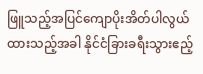ဖြူသည့်အပြင်ကျောပိုးအိတ်ပါလွယ်ထားသည့်အခါ နိုင်ငံခြားခရီးသွားဧည့်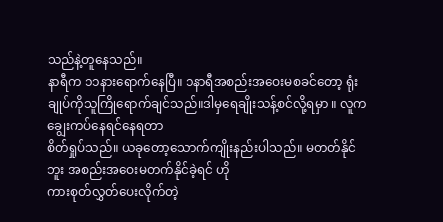သည်နဲ့တူနေသည်။
နာရီက ၁၁နားရောက်နေပြီ။ ၁နာရီအစည်းအဝေးမစခင်တော့ ရုံးချုပ်ကိုသူကြိုရောက်ချင်သည်။ဒါမှရေချိုးသန့်စင်လို့ရမှာ ။ လူက ချွေးကပ်နေရင်နေရတာ
စိတ်ရှုပ်သည်။ ယခုတော့သောက်ကျိုးနည်းပါသည်။ မတတ်နိုင်ဘူး အစည်းအဝေးမတက်နိုင်ခဲ့ရင် ဟို
ကားစုတ်လွှတ်ပေးလိုက်တဲ့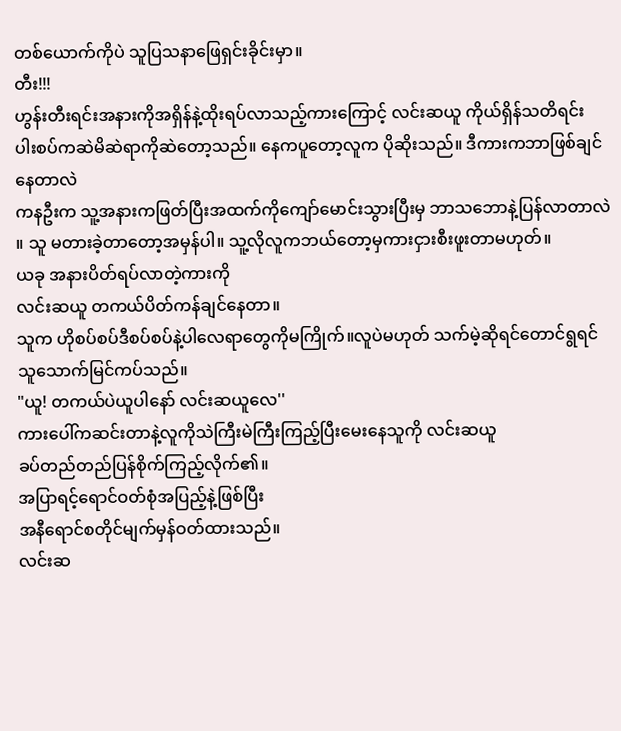တစ်ယောက်ကိုပဲ သူပြသနာဖြေရှင်းခိုင်းမှာ။
တီး!!!
ဟွန်းတီးရင်းအနားကိုအရှိန်နဲ့ထိုးရပ်လာသည့်ကားကြောင့် လင်းဆယူ ကိုယ်ရှိန်သတိရင်း ပါးစပ်ကဆဲမိဆဲရာကိုဆဲတော့သည်။ နေကပူတော့လူက ပိုဆိုးသည်။ ဒီကားကဘာဖြစ်ချင်နေတာလဲ
ကနဦးက သူ့အနားကဖြတ်ပြီးအထက်ကိုကျော်မောင်းသွားပြီးမှ ဘာသဘောနဲ့ပြန်လာတာလဲ ။ သူ မတားခဲ့တာတော့အမှန်ပါ။ သူ့လိုလူကဘယ်တော့မှကားငှားစီးဖူးတာမဟုတ်။
ယခု အနားပိတ်ရပ်လာတဲ့ကားကို
လင်းဆယူ တကယ်ပိတ်ကန်ချင်နေတာ။
သူက ဟိုစပ်စပ်ဒီစပ်စပ်နဲ့ပါလေရာတွေကိုမကြိုက်။လူပဲမဟုတ် သက်မဲ့ဆိုရင်တောင်ရွရင်သူသောက်မြင်ကပ်သည်။
"ယူ! တကယ်ပဲယူပါနော် လင်းဆယူလေ''
ကားပေါ်ကဆင်းတာနဲ့လူကိုသဲကြီးမဲကြီးကြည့်ပြီးမေးနေသူကို လင်းဆယူ
ခပ်တည်တည်ပြန်စိုက်ကြည့်လိုက်၏။
အပြာရင့်ရောင်ဝတ်စုံအပြည့်နဲ့ဖြစ်ပြီး
အနီရောင်စတိုင်မျက်မှန်ဝတ်ထားသည်။
လင်းဆ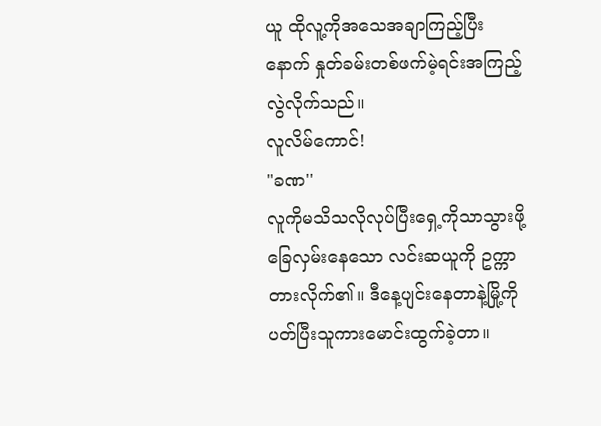ယူ ထိုလူ့ကိုအသေအချာကြည့်ပြီးနောက် နှုတ်ခမ်းတစ်ဖက်မဲ့ရင်းအကြည့်လွဲလိုက်သည်။
လူလိမ်ကောင်!
"ခဏ''
လူကိုမသိသလိုလုပ်ပြီးရှေ့ကိုသာသွားဖို့ခြေလှမ်းနေသော လင်းဆယူကို ဥက္ကာတားလိုက်၏။ ဒီနေ့ပျင်းနေတာနဲ့မြို့ကိုပတ်ပြီးသူကားမောင်းထွက်ခဲ့တာ။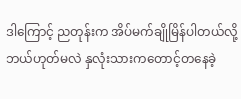ဒါကြောင့် ညတုန်းက အိပ်မက်ချိုမြိန်ပါတယ်လို့ ဘယ်ဟုတ်မလဲ နှလုံးသားကတောင့်တနေခဲ့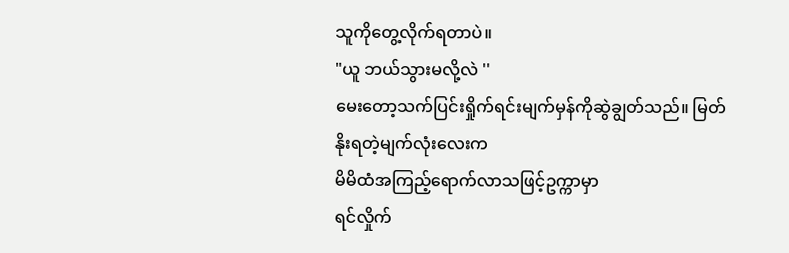သူကိုတွေ့လိုက်ရတာပဲ။
"ယူ ဘယ်သွားမလို့လဲ ''
မေးတော့သက်ပြင်းရှိုက်ရင်းမျက်မှန်ကိုဆွဲချွတ်သည်။ မြတ်နိုးရတဲ့မျက်လုံးလေးက
မိမိထံအကြည့်ရောက်လာသဖြင့်ဥက္ကာမှာ
ရင်လှိုက်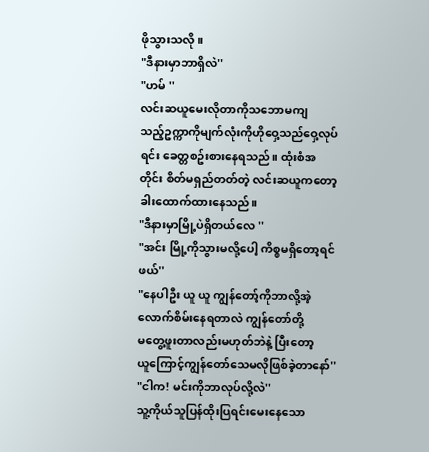ဖိုသွားသလို။
"ဒီနားမှာဘာရှိလဲ''
"ဟမ် ''
လင်းဆယူမေးလိုတာကိုသဘောမကျ
သည့်ဥက္ကာကိုမျက်လုံးကိုဟိုဝှေ့သည်ဝှေ့လုပ်ရင်း ခေတ္တစဥ်းစားနေရသည်။ ထုံးစံအတိုင်း စိတ်မရှည်တတ်တဲ့ လင်းဆယူကတော့ခါးထောက်ထားနေသည်။
"ဒီနားမှာမြို့ပဲရှိတယ်လေ ''
"အင်း မြို့ကိုသွားမလို့ပေါ့ ကိစ္စမရှိတော့ရင် ဖယ်''
"နေပါဦး ယူ ယူ ကျွန်တော့်ကိုဘာလို့အဲ့လောက်စိမ်းနေရတာလဲ ကျွန်တော်တို့
မတွေ့ဖူးတာလည်းမဟုတ်ဘဲနဲ့ ပြီးတော့
ယူကြောင့်ကျွန်တော်သေမလိုဖြစ်ခဲ့တာနော်''
"ငါက! မင်းကိုဘာလုပ်လို့လဲ''
သူ့ကိုယ်သူပြန်ထိုးပြရင်းမေးနေသော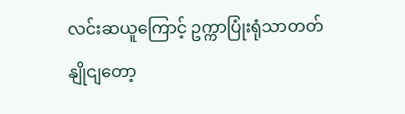လင်းဆယူကြောင့် ဥက္ကာပြုံးရုံသာတတ်
နျိုငျတော့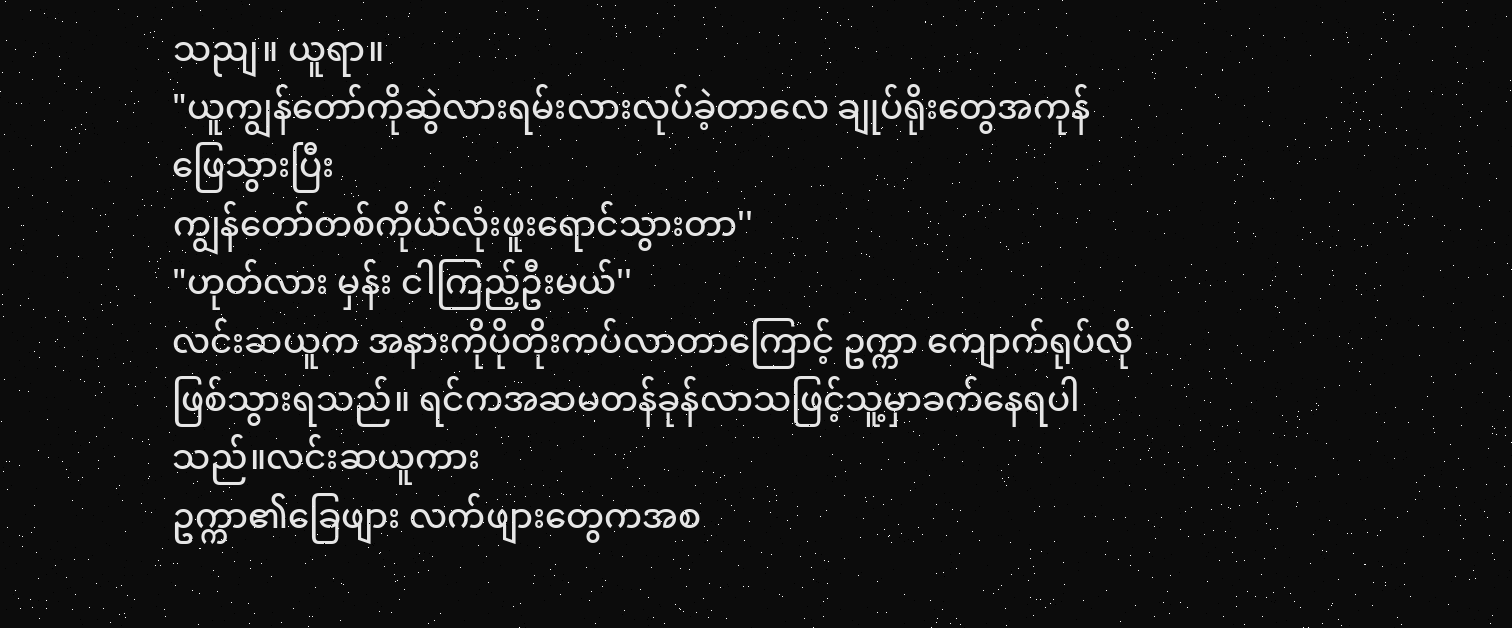သညျ။ ယူရာ။
"ယူကျွန်တော်ကိုဆွဲလားရမ်းလားလုပ်ခဲ့တာလေ ချုပ်ရိုးတွေအကုန်ဖြေသွားပြီး
ကျွန်တော်တစ်ကိုယ်လုံးဖူးရောင်သွားတာ''
"ဟုတ်လား မှန်း ငါကြည့်ဦးမယ်''
လင်းဆယူက အနားကိုပိုတိုးကပ်လာတာကြောင့် ဥက္ကာ ကျောက်ရုပ်လိုဖြစ်သွားရသည်။ ရင်ကအဆမတန်ခုန်လာသဖြင့်သူ့မှာခက်နေရပါသည်။လင်းဆယူကား
ဥက္ကာ၏ခြေဖျား လက်ဖျားတွေကအစ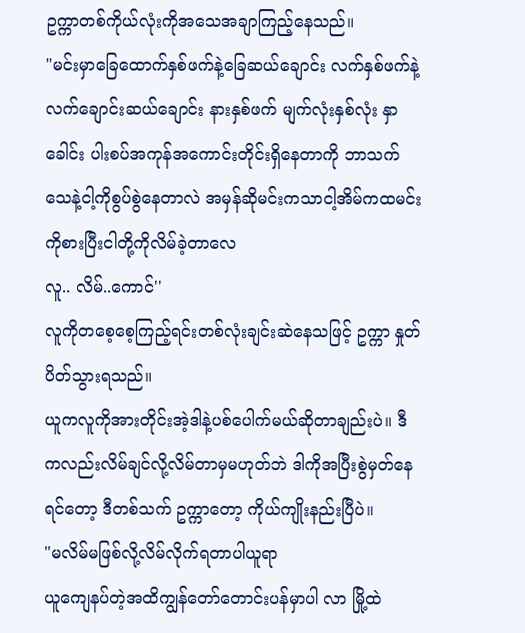ဥက္ကာတစ်ကိုယ်လုံးကိုအသေအချာကြည့်နေသည်။
"မင်းမှာခြေထောက်နှစ်ဖက်နဲ့ခြေဆယ်ချောင်း လက်နှစ်ဖက်နဲ့လက်ချောင်းဆယ်ချောင်း နားနှစ်ဖက် မျက်လုံးနှစ်လုံး နှာခေါင်း ပါးစပ်အကုန်အကောင်းတိုင်းရှိနေတာကို ဘာသက်သေနဲ့ငါ့ကိုစွပ်စွဲနေတာလဲ အမှန်ဆိုမင်းကသာငါ့အိမ်ကထမင်းကိုစားပြီးငါတို့ကိုလိမ်ခဲ့တာလေ
လူ.. လိမ်..ကောင်''
လူကိုတစေ့စေ့ကြည့်ရင်းတစ်လုံးချင်းဆဲနေသဖြင့် ဥက္ကာ နှုတ်ပိတ်သွားရသည်။
ယူကလူကိုအားတိုင်းအဲ့ဒါနဲ့ပစ်ပေါက်မယ်ဆိုတာချည်းပဲ။ ဒီကလည်းလိမ်ချင်လို့လိမ်တာမှမဟုတ်ဘဲ ဒါကိုအပြီးစွဲမှတ်နေရင်တော့ ဒီတစ်သက် ဥက္ကာတော့ ကိုယ်ကျိုးနည်းပြီပဲ။
"မလိမ်မဖြစ်လို့လိမ်လိုက်ရတာပါယူရာ
ယူကျေနပ်တဲ့အထိကျွန်တော်တောင်းပန်မှာပါ လာ မြို့ထဲ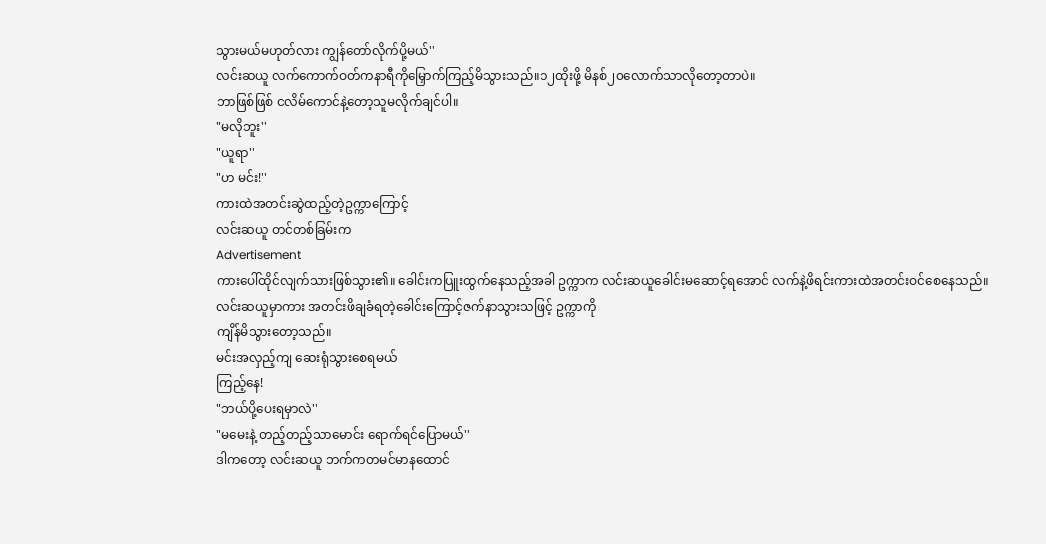သွားမယ်မဟုတ်လား ကျွန်တော်လိုက်ပို့မယ်''
လင်းဆယူ လက်ကောက်ဝတ်ကနာရီကိုမြှောက်ကြည့်မိသွားသည်။၁၂ထိုးဖို့ မိနစ်၂၀လောက်သာလိုတော့တာပဲ။
ဘာဖြစ်ဖြစ် ငလိမ်ကောင်နဲ့တော့သူမလိုက်ချင်ပါ။
"မလိုဘူး''
"ယူရာ''
"ဟ မင်း!''
ကားထဲအတင်းဆွဲထည့်တဲ့ဥက္ကာကြောင့်
လင်းဆယူ တင်တစ်ခြမ်းက
Advertisement
ကားပေါ်ထိုင်လျက်သားဖြစ်သွား၏။ ခေါင်းကပြူးထွက်နေသည့်အခါ ဥက္ကာက လင်းဆယူခေါင်းမဆောင့်ရအောင် လက်နဲ့ဖိရင်းကားထဲအတင်းဝင်စေနေသည်။
လင်းဆယူမှာကား အတင်းဖိချခံရတဲ့ခေါင်းကြောင့်ဇက်နာသွားသဖြင့် ဥက္ကာကို
ကျိန်မိသွားတော့သည်။
မင်းအလှည့်ကျ ဆေးရုံသွားစေရမယ်
ကြည့်နေ!
"ဘယ်ပို့ပေးရမှာလဲ''
"မမေးနဲ့ တည့်တည့်သာမောင်း ရောက်ရင်ပြောမယ်''
ဒါကတော့ လင်းဆယူ ဘက်ကတမင်မာနထောင်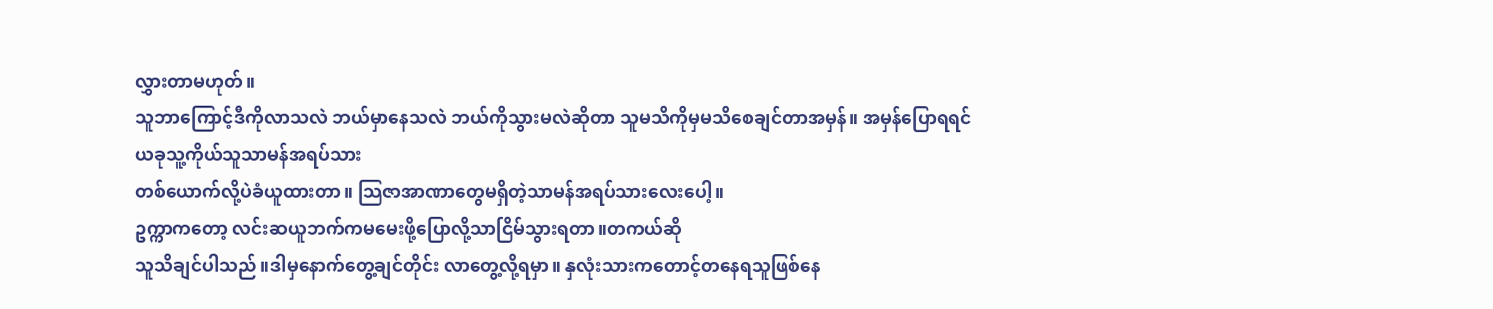လွှားတာမဟုတ်။
သူဘာကြောင့်ဒီကိုလာသလဲ ဘယ်မှာနေသလဲ ဘယ်ကိုသွားမလဲဆိုတာ သူမသိကိုမှမသိစေချင်တာအမှန်။ အမှန်ပြောရရင်
ယခုသူ့ကိုယ်သူသာမန်အရပ်သား
တစ်ယောက်လို့ပဲခံယူထားတာ။ သြဇာအာဏာတွေမရှိတဲ့သာမန်အရပ်သားလေးပေါ့။
ဥက္ကာကတော့ လင်းဆယူဘက်ကမမေးဖို့ပြောလို့သာငြိမ်သွားရတာ။တကယ်ဆို
သူသိချင်ပါသည်။ဒါမှနောက်တွေ့ချင်တိုင်း လာတွေ့လို့ရမှာ။ နှလုံးသားကတောင့်တနေရသူဖြစ်နေ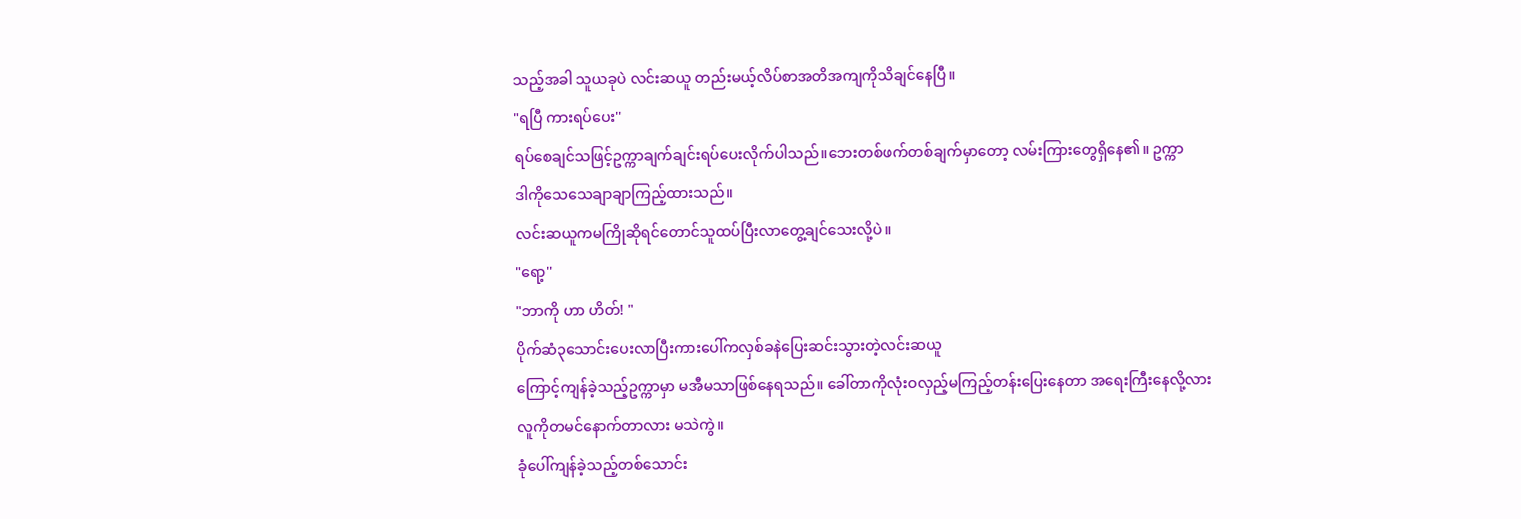သည့်အခါ သူယခုပဲ လင်းဆယူ တည်းမယ့်လိပ်စာအတိအကျကိုသိချင်နေပြီ။
"ရပြီ ကားရပ်ပေး''
ရပ်စေချင်သဖြင့်ဥက္ကာချက်ချင်းရပ်ပေးလိုက်ပါသည်။ဘေးတစ်ဖက်တစ်ချက်မှာတော့ လမ်းကြားတွေရှိနေ၏။ ဥက္ကာ
ဒါကိုသေသေချာချာကြည့်ထားသည်။
လင်းဆယူကမကြိုဆိုရင်တောင်သူထပ်ပြီးလာတွေ့ချင်သေးလို့ပဲ။
"ရော့''
"ဘာကို ဟာ ဟိတ်! "
ပိုက်ဆံ၃သောင်းပေးလာပြီးကားပေါ်ကလှစ်ခနဲပြေးဆင်းသွားတဲ့လင်းဆယူ
ကြောင့်ကျန်ခဲ့သည့်ဥက္ကာမှာ မအီမသာဖြစ်နေရသည်။ ခေါ်တာကိုလုံးဝလှည့်မကြည့်တန်းပြေးနေတာ အရေးကြီးနေလို့လား
လူကိုတမင်နောက်တာလား မသဲကွဲ။
ခုံပေါ်ကျန်ခဲ့သည့်တစ်သောင်း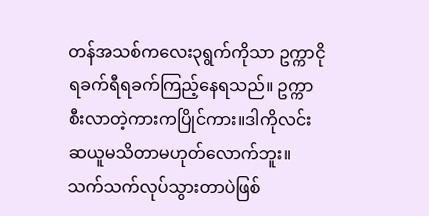တန်အသစ်ကလေး၃ရွက်ကိုသာ ဥက္ကာငိုရခက်ရီရခက်ကြည့်နေရသည်။ ဥက္ကာစီးလာတဲ့ကားကပြိုင်ကား။ဒါကိုလင်းဆယူမသိတာမဟုတ်လောက်ဘူး။သက်သက်လုပ်သွားတာပဲဖြစ်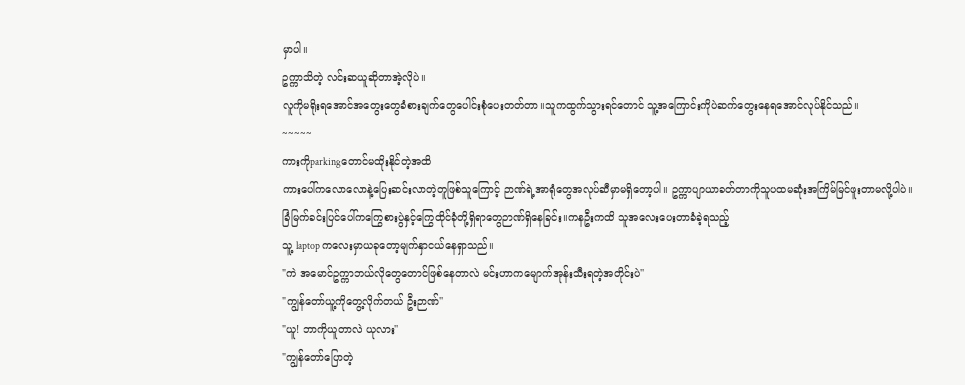မှာပါ။
ဥက္ကာသိတဲ့ လင်းဆယူဆိုတာအဲ့လိုပဲ။
လူကိုမရိုးရအောင်အတွေးတွေခံစားချက်တွေပေါင်းစုံပေးတတ်တာ။သူကထွက်သွားရင်တောင် သူ့အကြောင်းကိုပဲဆက်တွေးနေရအောင်လုပ်နိုင်သည်။
~~~~~
ကားကိုparkingတောင်မထိုးနိုင်တဲ့အထိ
ကားပေါ်ကလောလောနဲ့ပြေးဆင်းလာတဲ့တူဖြစ်သူကြောင့် ဉာဏ်ရဲ့အာရုံတွေအလုပ်ဆီမှာမရှိတော့ပါ။ ဥက္ကာပျာယာခတ်တာကိုသူပထမဆုံးအကြိမ်မြင်ဖူးတာမလို့ပါပဲ။
ခြံမြက်ခင်းပြင်ပေါ်ကကြွေစားပွဲနှင့်ကြွေထိုင်ခုံတို့ရှိရာတွေဉာဏ်ရှိနေခြင်း။ကနဦးကထိ သူအလေးပေးတာခံခဲ့ရသည့်
သူ့ laptop ကလေးမှာယခုတော့မျက်နှာငယ်နေရှာသည်။
"ကဲ အမောင်ဥက္ကာဘယ်လိုတွေတောင်ဖြစ်နေတာလဲ မင်းဟာကမျောက်အုန်းသီးရတဲ့အတိုင်းပဲ''
"ကျွန်တော်ယူ့ကိုတွေ့လိုက်တယ် ဦးဉာဏ်''
"ယူ! ဘာကိုယူတာလဲ ယုလား''
"ကျွန်တော်ပြောတဲ့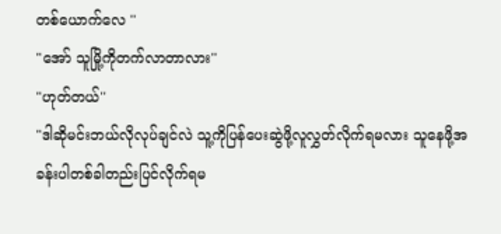တစ်ယောက်လေ ''
"အော် သူမြို့ကိုတက်လာတာလား''
"ဟုတ်တယ်''
"ဒါဆိုမင်းဘယ်လိုလုပ်ချင်လဲ သူ့ကိုပြန်ပေးဆွဲဖို့လူလွှတ်လိုက်ရမလား သူနေဖို့အခန်းပါတစ်ခါတည်းပြင်လိုက်ရမ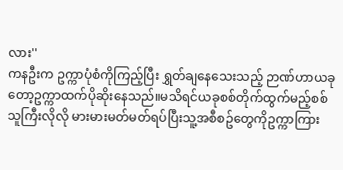လား''
ကနဦးက ဥက္ကာပုံစံကိုကြည့်ပြီး ရွှတ်ချနေသေးသည့် ဉာဏ်ဟာယခုတော့ဥက္ကာထက်ပိုဆိုးနေသည်။မသိရင်ယခုစစ်တိုက်ထွက်မည့်စစ်သူကြီးလိုလို မားမားမတ်မတ်ရပ်ပြီးသူ့အစီစဥ်တွေကိုဥက္ကာကြား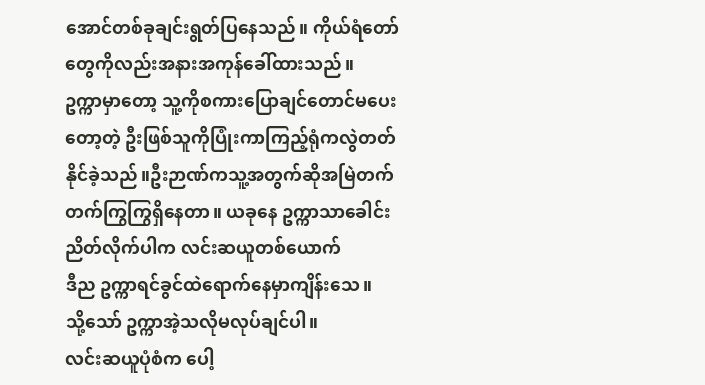အောင်တစ်ခုချင်းရွတ်ပြနေသည်။ ကိုယ်ရံတော်တွေကိုလည်းအနားအကုန်ခေါ်ထားသည်။
ဥက္ကာမှာတော့ သူ့ကိုစကားပြောချင်တောင်မပေးတော့တဲ့ ဦးဖြစ်သူကိုပြုံးကာကြည့်ရုံကလွဲတတ်နိုင်ခဲ့သည်။ဦးဉာဏ်ကသူ့အတွက်ဆိုအမြဲတက်တက်ကြွကြွရှိနေတာ။ ယခုနေ ဥက္ကာသာခေါင်းညိတ်လိုက်ပါက လင်းဆယူတစ်ယောက်
ဒီည ဥက္ကာရင်ခွင်ထဲရောက်နေမှာကျိန်းသေ။
သို့သော် ဥက္ကာအဲ့သလိုမလုပ်ချင်ပါ။
လင်းဆယူပုံစံက ပေါ့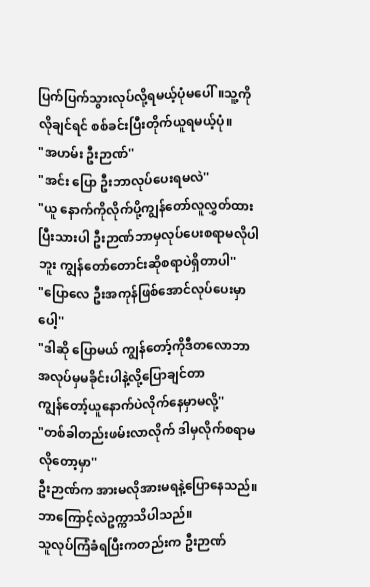ပြက်ပြက်သွားလုပ်လို့ရမယ့်ပုံမပေါ်။သူ့ကိုလိုချင်ရင် စစ်ခင်းပြီးတိုက်ယူရမယ့်ပုံ။
"အဟမ်း ဦးဉာဏ်''
"အင်း ပြော ဦးဘာလုပ်ပေးရမလဲ''
"ယူ နောက်ကိုလိုက်ပို့ကျွန်တော်လူလွှတ်ထားပြီးသားပါ ဦးဉာဏ်ဘာမှလုပ်ပေးစရာမလိုပါဘူး ကျွန်တော်တောင်းဆိုစရာပဲရှိတာပါ''
"ပြောလေ ဦးအကုန်ဖြစ်အောင်လုပ်ပေးမှာပေါ့''
"ဒါဆို ပြောမယ် ကျွန်တော့်ကိုဒီတလောဘာအလုပ်မှမခိုင်းပါနဲ့လို့ပြောချင်တာ
ကျွန်တော့်ယူနောက်ပဲလိုက်နေမှာမလို့''
"တစ်ခါတည်းဖမ်းလာလိုက် ဒါမှလိုက်စရာမလိုတော့မှာ''
ဦးဉာဏ်က အားမလိုအားမရနဲ့ပြောနေသည်။ဘာကြောင့်လဲဥက္ကာသိပါသည်။
သူလုပ်ကြံခံရပြီးကတည်းက ဦးဉာဏ်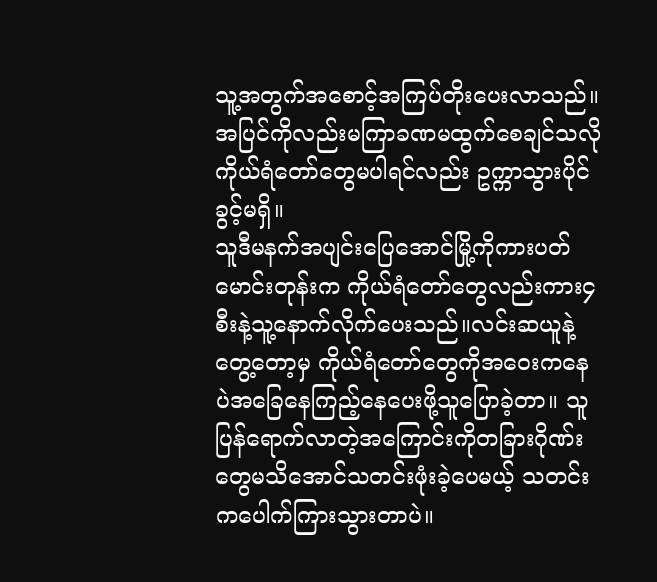သူ့အတွက်အစောင့်အကြပ်တိုးပေးလာသည်။အပြင်ကိုလည်းမကြာခဏမထွက်စေချင်သလို ကိုယ်ရံတော်တွေမပါရင်လည်း ဥက္ကာသွားပိုင်ခွင့်မရှိ။
သူဒီမနက်အပျင်းပြေအောင်မြို့ကိုကားပတ်မောင်းတုန်းက ကိုယ်ရံတော်တွေလည်းကား၄စီးနဲ့သူ့နောက်လိုက်ပေးသည်။လင်းဆယူနဲ့တွေ့တော့မှ ကိုယ်ရံတော်တွေကိုအဝေးကနေပဲအခြေနေကြည့်နေပေးဖို့သူပြောခဲ့တာ။ သူပြန်ရောက်လာတဲ့အကြောင်းကိုတခြားဂိုဏ်းတွေမသိအောင်သတင်းဖုံးခဲ့ပေမယ့် သတင်းကပေါက်ကြားသွားတာပဲ။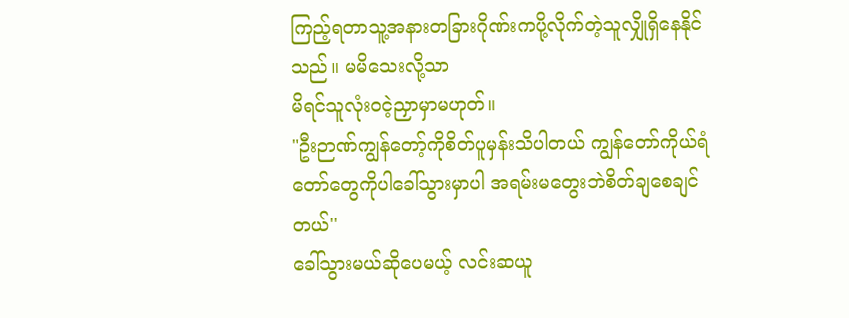ကြည့်ရတာသူ့အနားတခြားဂိုဏ်းကပို့လိုက်တဲ့သူလျှိုရှိနေနိုင်သည်။ မမိသေးလို့သာ
မိရင်သူလုံးဝငဲ့ညှာမှာမဟုတ်။
"ဦးဉာဏ်ကျွန်တော့်ကိုစိတ်ပူမှန်းသိပါတယ် ကျွန်တော်ကိုယ်ရံတော်တွေကိုပါခေါ်သွားမှာပါ အရမ်းမတွေးဘဲစိတ်ချစေချင်တယ်''
ခေါ်သွားမယ်ဆိုပေမယ့် လင်းဆယူ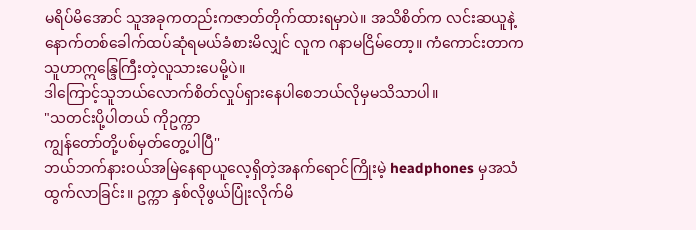မရိပ်မိအောင် သူအခုကတည်းကဇာတ်တိုက်ထားရမှာပဲ။ အသိစိတ်က လင်းဆယူနဲ့နောက်တစ်ခေါက်ထပ်ဆုံရမယ်ခံစားမိလျှင် လူက ဂနာမငြိမ်တော့။ ကံကောင်းတာကသူဟာဣန္ဒြေကြီးတဲ့လူသားပေမို့ပဲ။
ဒါကြောင့်သူဘယ်လောက်စိတ်လှုပ်ရှားနေပါစေဘယ်လိုမှမသိသာပါ။
"သတင်းပို့ပါတယ် ကိုဥက္ကာ
ကျွန်တော်တို့ပစ်မှတ်တွေ့ပါပြီ''
ဘယ်ဘက်နားဝယ်အမြဲနေရာယူလေ့ရှိတဲ့အနက်ရောင်ကြိုးမဲ့ headphones မှအသံထွက်လာခြင်း။ ဥက္ကာ နှစ်လိုဖွယ်ပြုံးလိုက်မိ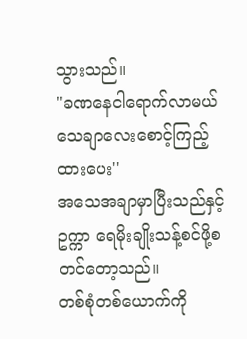သွားသည်။
"ခဏနေငါရောက်လာမယ် သေချာလေးစောင့်ကြည့်ထားပေး''
အသေအချာမှာပြီးသည်နှင့် ဥက္ကာ ရေမိုးချိုးသန့်စင်ဖို့စတင်တော့သည်။
တစ်စုံတစ်ယောက်ကို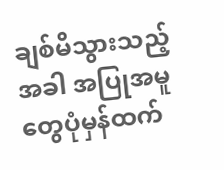ချစ်မိသွားသည့်အခါ အပြုအမူတွေပုံမှန်ထက်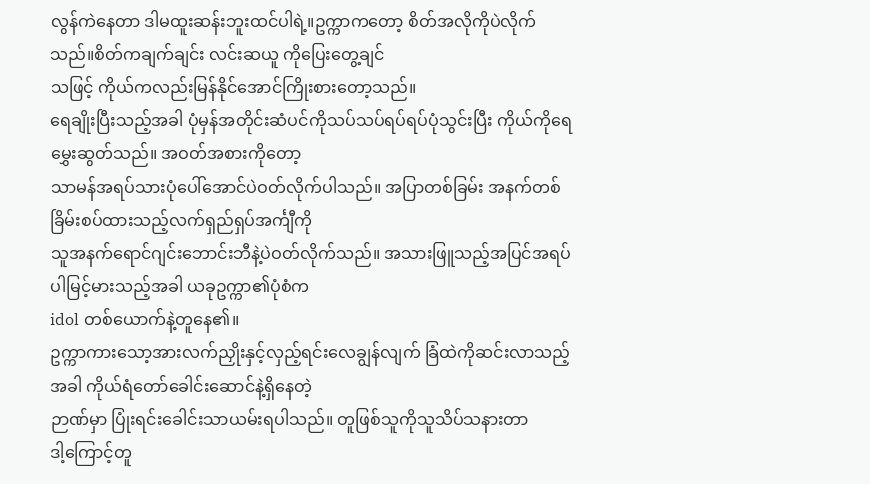လွန်ကဲနေတာ ဒါမထူးဆန်းဘူးထင်ပါရဲ့။ဥက္ကာကတော့ စိတ်အလိုကိုပဲလိုက်သည်။စိတ်ကချက်ချင်း လင်းဆယူ ကိုပြေးတွေ့ချင်
သဖြင့် ကိုယ်ကလည်းမြန်နိုင်အောင်ကြိုးစားတော့သည်။
ရေချိုးပြီးသည့်အခါ ပုံမှန်အတိုင်းဆံပင်ကိုသပ်သပ်ရပ်ရပ်ပုံသွင်းပြီး ကိုယ်ကိုရေမွှေးဆွတ်သည်။ အဝတ်အစားကိုတော့
သာမန်အရပ်သားပုံပေါ်အောင်ပဲဝတ်လိုက်ပါသည်။ အပြာတစ်ခြမ်း အနက်တစ်ခြိမ်းစပ်ထားသည့်လက်ရှည်ရှပ်အင်္ကျီကို
သူအနက်ရောင်ဂျင်းဘောင်းဘီနဲ့ပဲဝတ်လိုက်သည်။ အသားဖြူသည့်အပြင်အရပ်ပါမြင့်မားသည့်အခါ ယခုဥက္ကာ၏ပုံစံက
idol တစ်ယောက်နဲ့တူနေ၏။
ဥက္ကာကားသော့အားလက်ညှိုးနှင့်လှည့်ရင်းလေချွန်လျက် ခြံထဲကိုဆင်းလာသည့်အခါ ကိုယ်ရံတော်ခေါင်းဆောင်နဲ့ရှိနေတဲ့
ဉာဏ်မှာ ပြုံးရင်းခေါင်းသာယမ်းရပါသည်။ တူဖြစ်သူကိုသူသိပ်သနားတာ
ဒါ့ကြောင့်တူ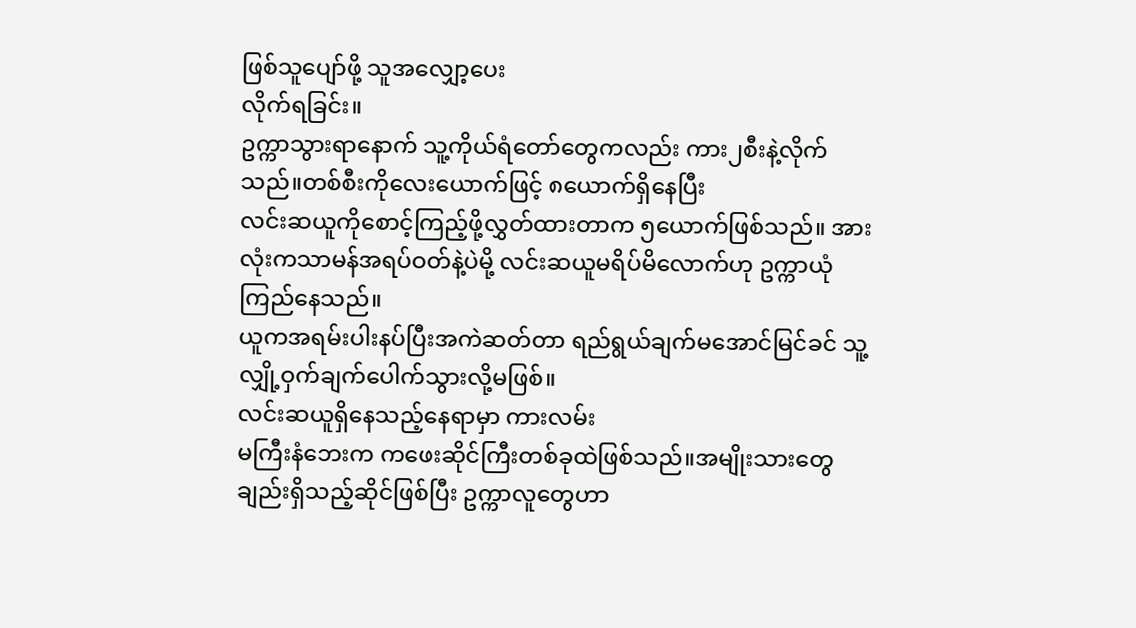ဖြစ်သူပျော်ဖို့ သူအလျှော့ပေး
လိုက်ရခြင်း။
ဥက္ကာသွားရာနောက် သူ့ကိုယ်ရံတော်တွေကလည်း ကား၂စီးနဲ့လိုက်သည်။တစ်စီးကိုလေးယောက်ဖြင့် ၈ယောက်ရှိနေပြီး
လင်းဆယူကိုစောင့်ကြည့်ဖို့လွှတ်ထားတာက ၅ယောက်ဖြစ်သည်။ အားလုံးကသာမန်အရပ်ဝတ်နဲ့ပဲမို့ လင်းဆယူမရိပ်မိလောက်ဟု ဥက္ကာယုံကြည်နေသည်။
ယူကအရမ်းပါးနပ်ပြီးအကဲဆတ်တာ ရည်ရွယ်ချက်မအောင်မြင်ခင် သူ့ လျှို့ဝှက်ချက်ပေါက်သွားလို့မဖြစ်။
လင်းဆယူရှိနေသည့်နေရာမှာ ကားလမ်း
မကြီးနံဘေးက ကဖေးဆိုင်ကြီးတစ်ခုထဲဖြစ်သည်။အမျိုးသားတွေချည်းရှိသည့်ဆိုင်ဖြစ်ပြီး ဥက္ကာလူတွေဟာ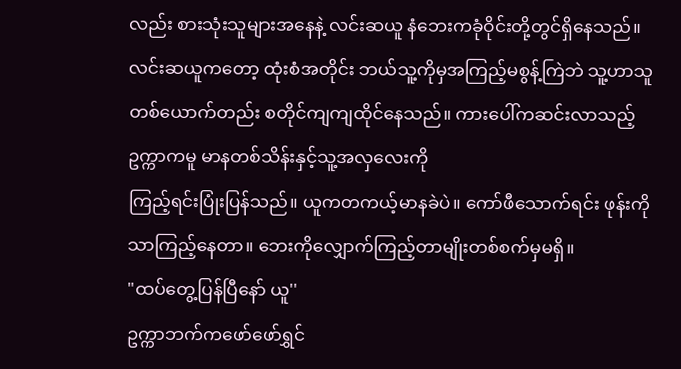လည်း စားသုံးသူများအနေနဲ့ လင်းဆယူ နံဘေးကခုံဝိုင်းတို့တွင်ရှိနေသည်။
လင်းဆယူကတော့ ထုံးစံအတိုင်း ဘယ်သူ့ကိုမှအကြည့်မစွန့်ကြဲဘဲ သူ့ဟာသူ တစ်ယောက်တည်း စတိုင်ကျကျထိုင်နေသည်။ ကားပေါ်ကဆင်းလာသည့်ဥက္ကာကမူ မာနတစ်သိန်းနှင့်သူ့အလှလေးကို
ကြည့်ရင်းပြုံးပြန်သည်။ ယူကတကယ့်မာနခဲပဲ။ ကော်ဖီသောက်ရင်း ဖုန်းကိုသာကြည့်နေတာ။ ဘေးကိုလျှောက်ကြည့်တာမျိုးတစ်စက်မှမရှိ။
"ထပ်တွေ့ပြန်ပြီနော် ယူ''
ဥက္ကာဘက်ကဖော်ဖော်ရွှင်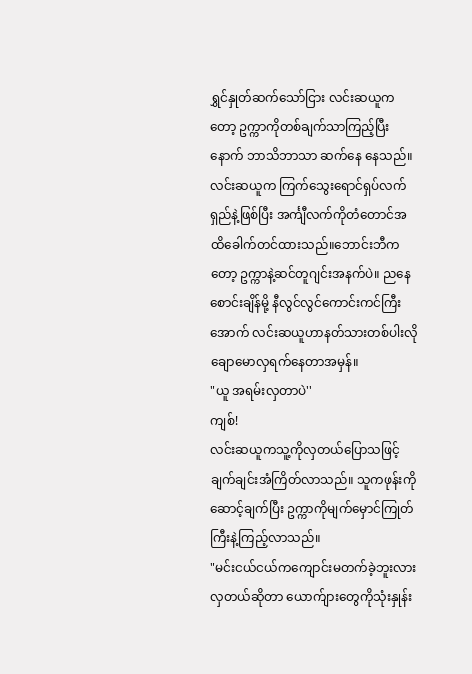ရွှင်နှုတ်ဆက်သော်ငြား လင်းဆယူကတော့ ဥက္ကာကိုတစ်ချက်သာကြည့်ပြီးနောက် ဘာသိဘာသာ ဆက်နေ နေသည်။
လင်းဆယူက ကြက်သွေးရောင်ရှပ်လက်ရှည်နဲ့ဖြစ်ပြီး အင်္ကျီလက်ကိုတံတောင်အထိခေါက်တင်ထားသည်။ဘောင်းဘီကတော့ ဥက္ကာနဲ့ဆင်တူဂျင်းအနက်ပဲ။ ညနေစောင်းချိန်မို့ နီလွင်လွင်ကောင်းကင်ကြီးအောက် လင်းဆယူဟာနတ်သားတစ်ပါးလိုချောမောလှရက်နေတာအမှန်။
"ယူ အရမ်းလှတာပဲ''
ကျစ်!
လင်းဆယူကသူ့ကိုလှတယ်ပြောသဖြင့်
ချက်ချင်းအံကြိတ်လာသည်။ သူကဖုန်းကိုဆောင့်ချက်ပြီး ဥက္ကာကိုမျက်မှောင်ကြုတ်ကြီးနဲ့ကြည့်လာသည်။
"မင်းငယ်ငယ်ကကျောင်းမတက်ခဲ့ဘူးလား
လှတယ်ဆိုတာ ယောက်ျားတွေကိုသုံးနှုန်း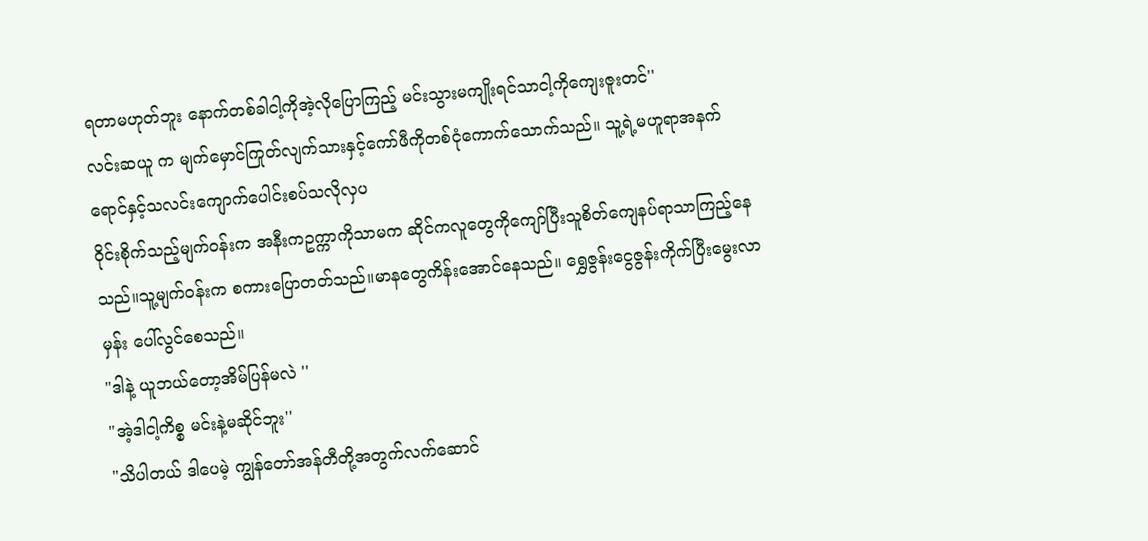ရတာမဟုတ်ဘူး နောက်တစ်ခါငါ့ကိုအဲ့လိုပြောကြည့် မင်းသွားမကျိုးရင်သာငါ့ကိုကျေးဇူးတင်''
လင်းဆယူ က မျက်မှောင်ကြုတ်လျက်သားနှင့်ကော်ဖီကိုတစ်ငုံကောက်သောက်သည်။ သူ့ရဲ့မဟူရာအနက်ရောင်နှင့်သလင်းကျောက်ပေါင်းစပ်သလိုလှပ
ဝိုင်းစိုက်သည့်မျက်ဝန်းက အနီးကဥက္ကာကိုသာမက ဆိုင်ကလူတွေကိုကျော်ပြီးသူစိတ်ကျေနပ်ရာသာကြည့်နေသည်။သူ့မျက်ဝန်းက စကားပြောတတ်သည်။မာနတွေကိန်းအောင်နေသည်။ ရွှေဇွန်းငွေဇွန်းကိုက်ပြီးမွေးလာမှန်း ပေါ်လွင်စေသည်။
"ဒါနဲ့ ယူဘယ်တော့အိမ်ပြန်မလဲ ''
"အဲ့ဒါငါ့ကိစ္စ မင်းနဲ့မဆိုင်ဘူး''
"သိပါတယ် ဒါပေမဲ့ ကျွန်တော်အန်တီတို့အတွက်လက်ဆောင်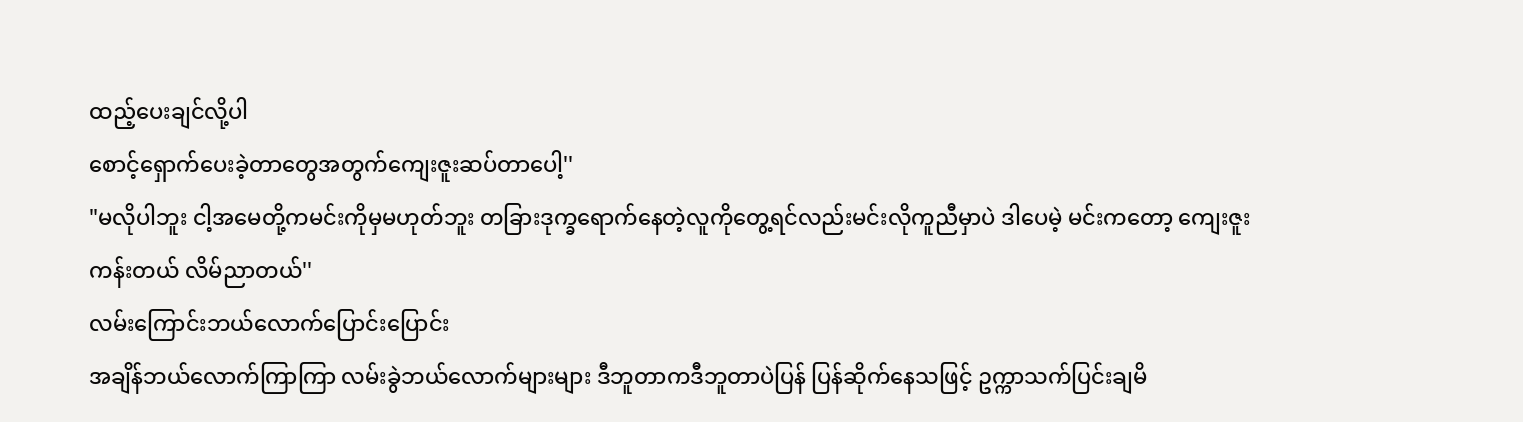ထည့်ပေးချင်လို့ပါ
စောင့်ရှောက်ပေးခဲ့တာတွေအတွက်ကျေးဇူးဆပ်တာပေါ့''
"မလိုပါဘူး ငါ့အမေတို့ကမင်းကိုမှမဟုတ်ဘူး တခြားဒုက္ခရောက်နေတဲ့လူကိုတွေ့ရင်လည်းမင်းလိုကူညီမှာပဲ ဒါပေမဲ့ မင်းကတော့ ကျေးဇူးကန်းတယ် လိမ်ညာတယ်''
လမ်းကြောင်းဘယ်လောက်ပြောင်းပြောင်း
အချိန်ဘယ်လောက်ကြာကြာ လမ်းခွဲဘယ်လောက်များများ ဒီဘူတာကဒီဘူတာပဲပြန် ပြန်ဆိုက်နေသဖြင့် ဥက္ကာသက်ပြင်းချမိ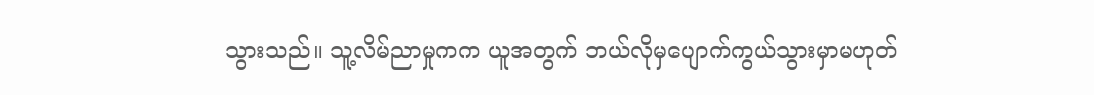သွားသည်။ သူ့လိမ်ညာမှုကက ယူအတွက် ဘယ်လိုမှပျောက်ကွယ်သွားမှာမဟုတ်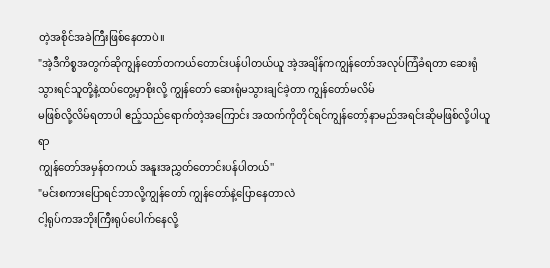တဲ့အစိုင်အခဲကြီးဖြစ်နေတာပဲ။
"အဲ့ဒီကိစ္စအတွက်ဆိုကျွန်တော်တကယ်တောင်းပန်ပါတယ်ယူ အဲ့အချိန်ကကျွန်တော်အလုပ်ကြံခံရတာ ဆေးရုံသွားရင်သူတို့နဲ့ထပ်တွေ့မှာစိုးလို့ ကျွန်တော် ဆေးရုံမသွားချင်ခဲ့တာ ကျွန်တော်မလိမ်
မဖြစ်လို့လိမ်ရတာပါ ဧည့်သည်ရောက်တဲ့အကြောင်း အထက်ကိုတိုင်ရင်ကျွန်တော့်နာမည်အရင်းဆိုမဖြစ်လို့ပါယူရာ
ကျွန်တော်အမှန်တကယ် အနူးအညွှတ်တောင်းပန်ပါတယ်''
"မင်းစကားပြောရင်ဘာလို့ကျွန်တော် ကျွန်တော်နဲ့ပြောနေတာလဲ
ငါ့ရုပ်ကအဘိုးကြီးရုပ်ပေါက်နေလို့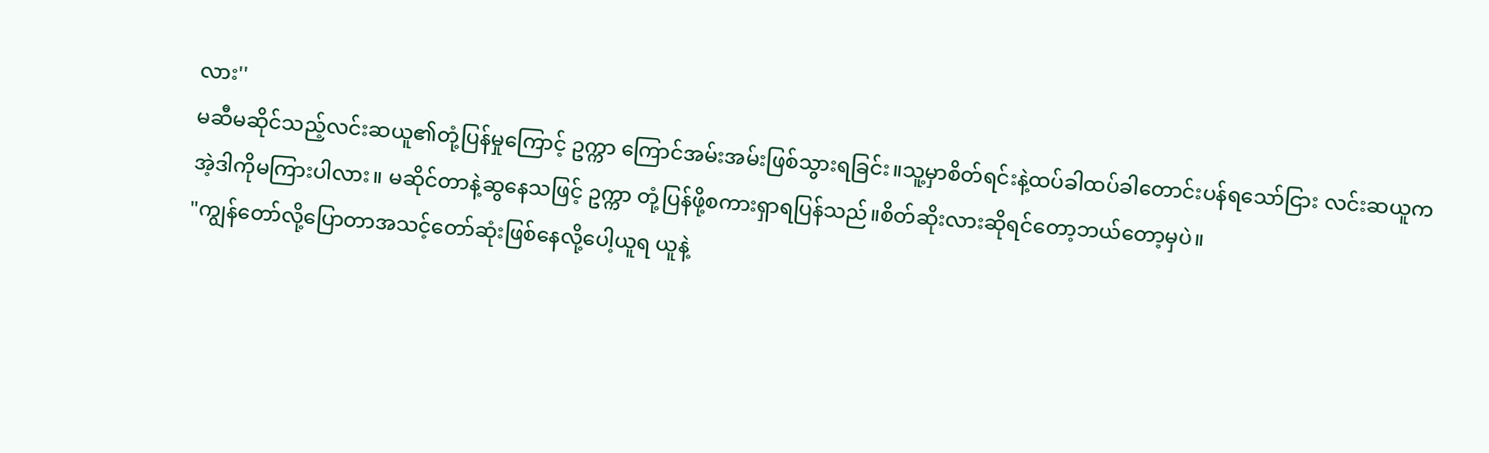လား''
မဆီမဆိုင်သည့်လင်းဆယူ၏တုံ့ပြန်မှုကြောင့် ဥက္ကာ ကြောင်အမ်းအမ်းဖြစ်သွားရခြင်း။သူ့မှာစိတ်ရင်းနဲ့ထပ်ခါထပ်ခါတောင်းပန်ရသော်ငြား လင်းဆယူက
အဲ့ဒါကိုမကြားပါလား။ မဆိုင်တာနဲ့ဆွနေသဖြင့် ဥက္ကာ တုံ့ပြန်ဖို့စကားရှာရပြန်သည်။စိတ်ဆိုးလားဆိုရင်တော့ဘယ်တော့မှပဲ။
"ကျွန်တော်လို့ပြောတာအသင့်တော်ဆုံးဖြစ်နေလို့ပေါ့ယူရ ယူနဲ့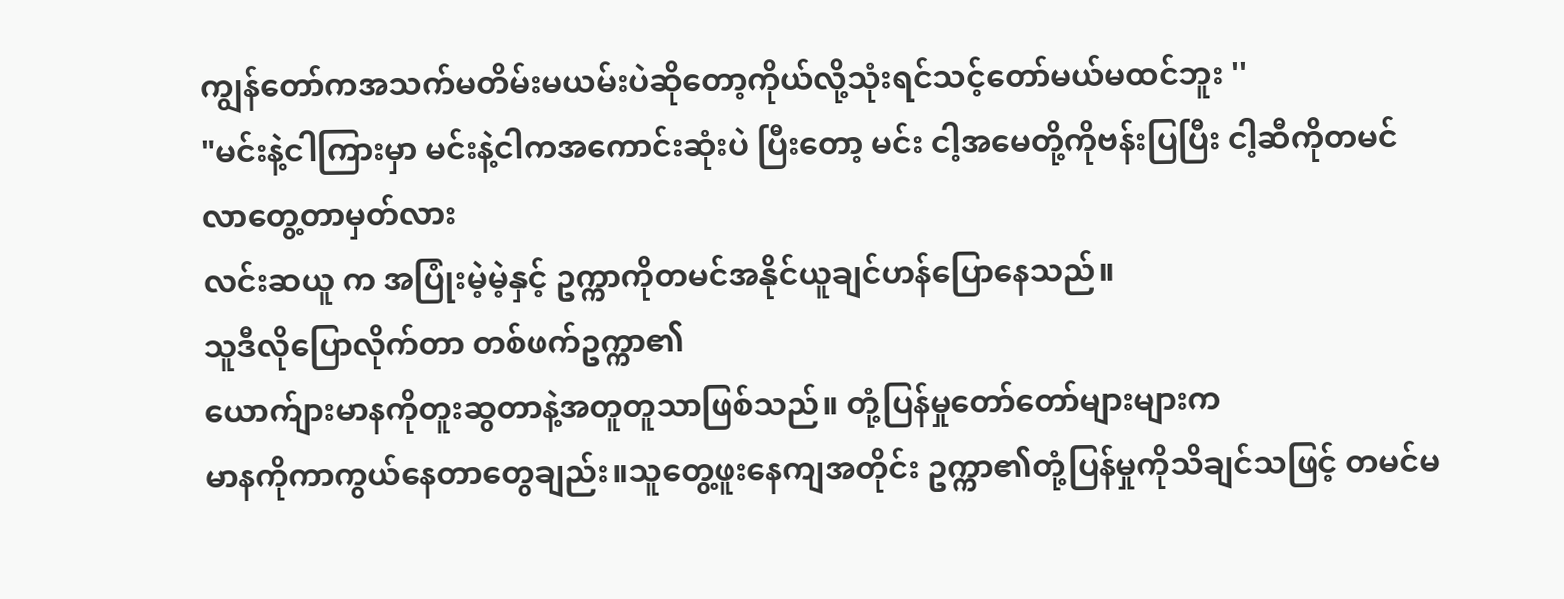ကျွန်တော်ကအသက်မတိမ်းမယမ်းပဲဆိုတော့ကိုယ်လို့သုံးရင်သင့်တော်မယ်မထင်ဘူး ''
"မင်းနဲ့ငါကြားမှာ မင်းနဲ့ငါကအကောင်းဆုံးပဲ ပြီးတော့ မင်း ငါ့အမေတို့ကိုဗန်းပြပြီး ငါ့ဆီကိုတမင်လာတွေ့တာမှတ်လား
လင်းဆယူ က အပြုံးမဲ့မဲ့နှင့် ဥက္ကာကိုတမင်အနိုင်ယူချင်ဟန်ပြောနေသည်။
သူဒီလိုပြောလိုက်တာ တစ်ဖက်ဥက္ကာ၏
ယောက်ျားမာနကိုတူးဆွတာနဲ့အတူတူသာဖြစ်သည်။ တုံ့ပြန်မှုတော်တော်များများက
မာနကိုကာကွယ်နေတာတွေချည်း။သူတွေ့ဖူးနေကျအတိုင်း ဥက္ကာ၏တုံ့ပြန်မှုကိုသိချင်သဖြင့် တမင်မ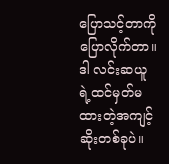ပြောသင့်တာကိုပြောလိုက်တာ။ ဒါ လင်းဆယူရဲ့ထင်မှတ်မထားတဲ့အကျင့်ဆိုးတစ်ခုပဲ။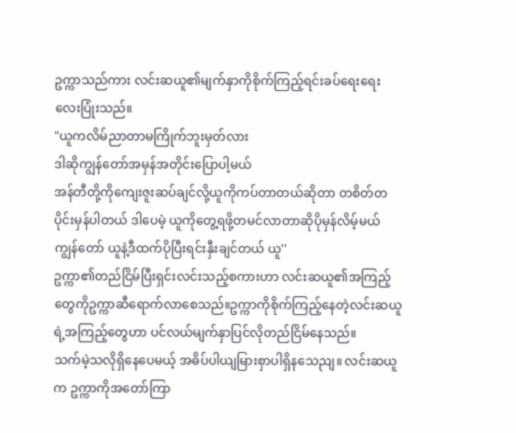ဥက္ကာသည်ကား လင်းဆယူ၏မျက်နှာကိုစိုက်ကြည့်ရင်းခပ်ရေးရေးလေးပြုံးသည်။
"ယူကလိမ်ညာတာမကြိုက်ဘူးမှတ်လား
ဒါဆိုကျွန်တော်အမှန်အတိုင်းပြောပါ့မယ်
အန်တီတို့ကိုကျေးဇူးဆပ်ချင်လို့ယူကိုကပ်တာတယ်ဆိုတာ တစိတ်တပိုင်းမှန်ပါတယ် ဒါပေမဲ့ ယူကိုတွေ့ရဖို့တမင်လာတာဆိုပိုမှန်လိမ့်မယ် ကျွန်တော် ယူနဲ့ဒီထက်ပိုပြီးရင်းနှီးချင်တယ် ယူ''
ဥက္ကာ၏တည်ငြိမ်ပြီးရှင်းလင်းသည့်စကားဟာ လင်းဆယူ၏အကြည့်တွေကိုဥက္ကာဆီရောက်လာစေသည်။ဥက္ကာကိုစိုက်ကြည့်နေတဲ့လင်းဆယူရဲ့အကြည့်တွေဟာ ပင်လယ်မျက်နှာပြင်လိုတည်ငြိမ်နေသည်။
သက်မဲ့သလိုရှိနေပေမယ့် အဓိပ်ပါယျမြားစှာပါရှိနသေညျ။ လင်းဆယူက ဥက္ကာကိုအတော်ကြာ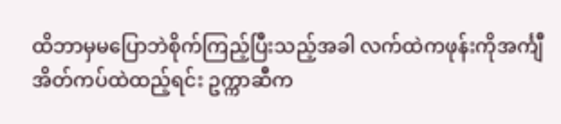ထိဘာမှမပြောဘဲစိုက်ကြည့်ပြီးသည့်အခါ လက်ထဲကဖုန်းကိုအင်္ကျီအိတ်ကပ်ထဲထည့်ရင်း ဥက္ကာဆီက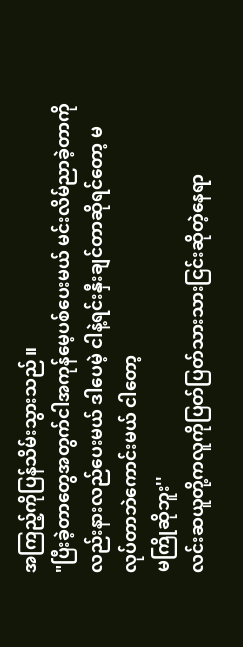အကြည့်ကိုပြန်သိမ်းသွားသည်။
"ပြီးခဲ့တာတွေအတွက်ငါအကုန်မေ့ပစ်ပေးမယ် မင်းလိမ်ညာခဲ့တာကိုလည်းနားလည်ပေးမယ် ဒါပေမဲ့ ငါနဲ့ရင်းနှီးချင်တာဆိုရင်တော့ မလုပ်တာဘဲကောင်းမယ် ငါတော့
မကြိုဆိုဘူး''
လင်းဆယူတို့ကလူကိုပြတ်ပြတ်သားသားငြင်းဆိုတဲ့နေရာ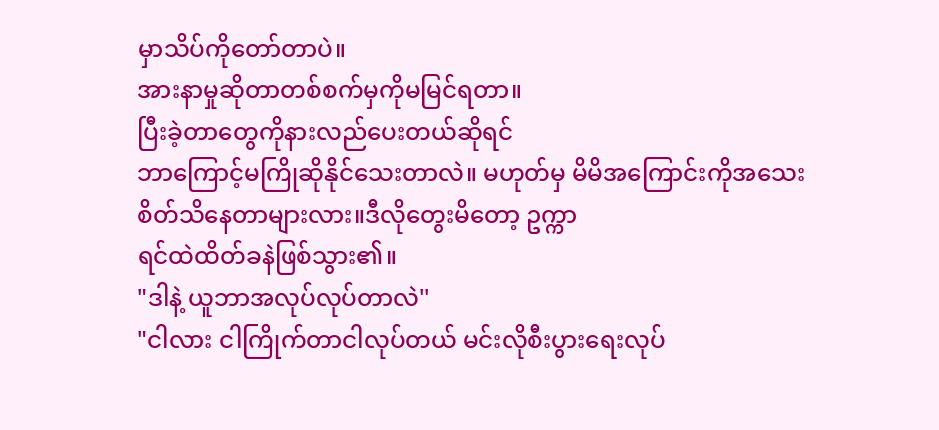မှာသိပ်ကိုတော်တာပဲ။
အားနာမှုဆိုတာတစ်စက်မှကိုမမြင်ရတာ။
ပြီးခဲ့တာတွေကိုနားလည်ပေးတယ်ဆိုရင်
ဘာကြောင့်မကြိုဆိုနိုင်သေးတာလဲ။ မဟုတ်မှ မိမိအကြောင်းကိုအသေးစိတ်သိနေတာများလား။ဒီလိုတွေးမိတော့ ဥက္ကာ
ရင်ထဲထိတ်ခနဲဖြစ်သွား၏။
"ဒါနဲ့ ယူဘာအလုပ်လုပ်တာလဲ''
"ငါလား ငါကြိုက်တာငါလုပ်တယ် မင်းလိုစီးပွားရေးလုပ်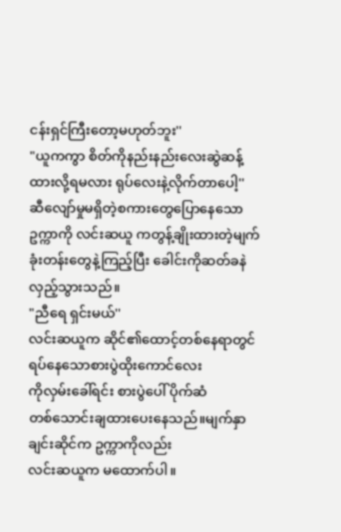ငန်းရှင်ကြီးတော့မဟုတ်ဘူး''
"ယူကကွာ စိတ်ကိုနည်းနည်းလေးဆွဲဆန့်ထားလို့ရမလား ရုပ်လေးနဲ့လိုက်တာပေါ့''
ဆီလျော်မှုမရှိတဲ့စကားတွေပြောနေသော
ဥက္ကာကို လင်းဆယူ ကတွန့်ချိုးထားတဲ့မျက်ခုံးတန်းတွေနဲ့ကြည့်ပြီး ခေါင်းကိုဆတ်ခနဲလှည့်သွားသည်။
"ညီရေ ရှင်းမယ်''
လင်းဆယူက ဆိုင်၏ထောင့်တစ်နေရာတွင်ရပ်နေသောစားပွဲထိုးကောင်လေး
ကိုလှမ်းခေါ်ရင်း စားပွဲပေါ် ပိုက်ဆံ
တစ်သောင်းချထားပေးနေသည်။မျက်နှာချင်းဆိုင်က ဥက္ကာကိုလည်း
လင်းဆယူက မထောက်ပါ။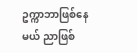ဥက္ကာဘာဖြစ်နေမယ် ညာဖြစ်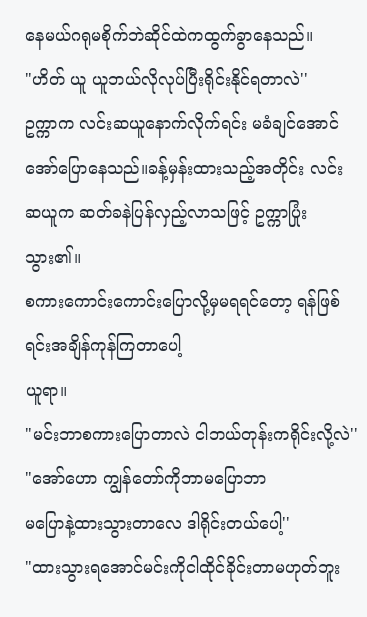နေမယ်ဂရုမစိုက်ဘဲဆိုင်ထဲကထွက်ခွာနေသည်။
"ဟိတ် ယူ ယူဘယ်လိုလုပ်ပြီးရိုင်းနိုင်ရတာလဲ''
ဥက္ကာက လင်းဆယူနောက်လိုက်ရင်း မခံချင်အောင်အော်ပြောနေသည်။ခန့်မှန်းထားသည့်အတိုင်း လင်းဆယူက ဆတ်ခနဲပြန်လှည့်လာသဖြင့် ဥက္ကာပြုံးသွား၏။
စကားကောင်းကောင်းပြောလို့မှမရရင်တော့ ရန်ဖြစ်ရင်းအချိန်ကုန်ကြတာပေါ့
ယူရာ။
"မင်းဘာစကားပြောတာလဲ ငါဘယ်တုန်းကရိုင်းလို့လဲ''
"အော်ဟော ကျွန်တော်ကိုဘာမပြောဘာ
မပြောနဲ့ထားသွားတာလေ ဒါရိုင်းတယ်ပေါ့''
"ထားသွားရအောင်မင်းကိုငါထိုင်ခိုင်းတာမဟုတ်ဘူး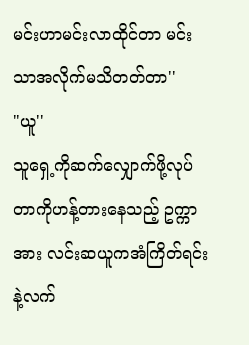မင်းဟာမင်းလာထိုင်တာ မင်းသာအလိုက်မသိတတ်တာ''
"ယူ''
သူရှေ့ကိုဆက်လျှောက်ဖို့လုပ်တာကိုဟန့်တားနေသည့် ဥက္ကာအား လင်းဆယူကအံကြိတ်ရင်းနဲ့လက်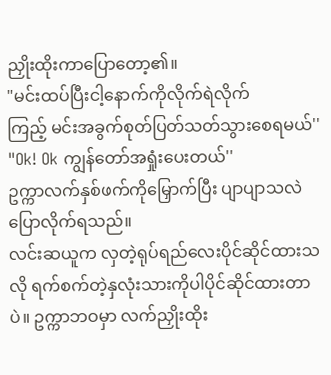ညှိုးထိုးကာပြောတော့၏။
"မင်းထပ်ပြီးငါ့နောက်ကိုလိုက်ရဲလိုက်
ကြည့် မင်းအခွက်စုတ်ပြတ်သတ်သွားစေရမယ်''
"Ok! Ok ကျွန်တော်အရှုံးပေးတယ်''
ဥက္ကာလက်နှစ်ဖက်ကိုမြှောက်ပြီး ပျာပျာသလဲ ပြောလိုက်ရသည်။
လင်းဆယူက လှတဲ့ရုပ်ရည်လေးပိုင်ဆိုင်ထားသလို ရက်စက်တဲ့နှလုံးသားကိုပါပိုင်ဆိုင်ထားတာပဲ။ ဥက္ကာဘဝမှာ လက်ညှိုးထိုး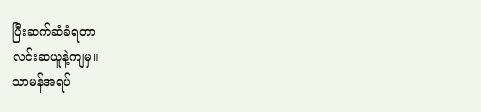ပြီးဆက်ဆံခံရတာ
လင်းဆယူနဲ့ကျမှ။
သာမန်အရပ်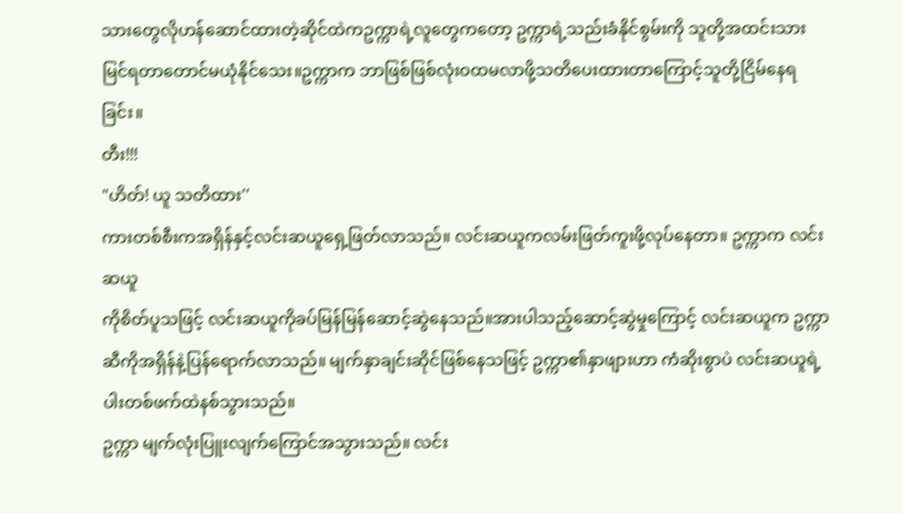သားတွေလိုဟန်ဆောင်ထားတဲ့ဆိုင်ထဲကဥက္ကာရဲ့လူတွေကတော့ ဥက္ကာရဲ့သည်းခံနိုင်စွမ်းကို သူတို့အထင်းသားမြင်ရတာတောင်မယုံနိုင်သေး။ဥက္ကာက ဘာဖြစ်ဖြစ်လုံးဝထမလာဖို့သတိပေးထားတာကြောင့်သူတို့ငြိမ်နေရခြင်း။
တီး!!!
"ဟိတ်! ယူ သတိထား''
ကားတစ်စီးကအရှိန်နှင့်လင်းဆယူရှေ့ဖြတ်လာသည်။ လင်းဆယူကလမ်းဖြတ်ကူးဖို့လုပ်နေတာ။ ဥက္ကာက လင်းဆယူ
ကိုစိတ်ပူသဖြင့် လင်းဆယူကိုခပ်မြန်မြန်ဆောင့်ဆွဲနေသည်။အားပါသည့်ဆောင့်ဆွဲမှုကြောင့် လင်းဆယူက ဥက္ကာဆီကိုအရှိန်နဲ့ပြန်ရောက်လာသည်။ မျက်နှာချင်းဆိုင်ဖြစ်နေသဖြင့် ဥက္ကာ၏နှာဖျားဟာ ကံဆိုးစွာပဲ လင်းဆယူရဲ့ပါးတစ်ဖက်ထဲနစ်သွားသည်။
ဥက္ကာ မျက်လုံးပြူးလျက်ကြောင်အသွားသည်။ လင်း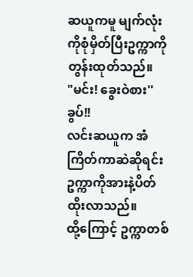ဆယူကမူ မျက်လုံးကိုစုံမှိတ်ပြီးဥက္ကာကိုတွန်းထုတ်သည်။
"မင်း! ခွေးဝဲစား''
ခွပ်!!
လင်းဆယူက အံကြိတ်ကာဆဲဆိုရင်း
ဥက္ကာကိုအားနဲ့ပိတ်ထိုးလာသည်။
ထို့ကြောင့် ဥက္ကာတစ်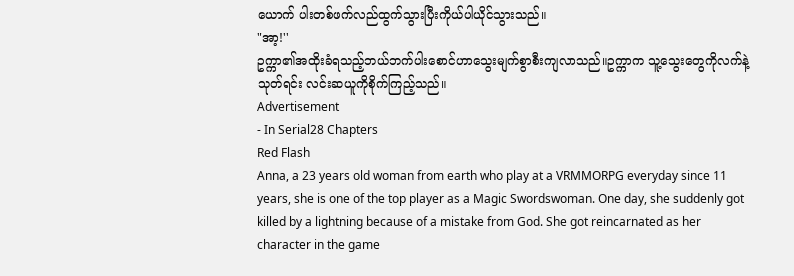ယောက် ပါးတစ်ဖက်လည်ထွက်သွားပြီးကိုယ်ပါယိုင်သွားသည်။
"အာ့!''
ဥက္ကာ၏အထိုးခံရသည့်ဘယ်ဘက်ပါးစောင်ဟာသွေးမျက်စွာစီးကျလာသည်။ဥက္ကာက သူ့သွေးတွေကိုလက်နဲ့သုတ်ရင်း လင်းဆယူကိုစိုက်ကြည့်သည်။
Advertisement
- In Serial28 Chapters
Red Flash
Anna, a 23 years old woman from earth who play at a VRMMORPG everyday since 11 years, she is one of the top player as a Magic Swordswoman. One day, she suddenly got killed by a lightning because of a mistake from God. She got reincarnated as her character in the game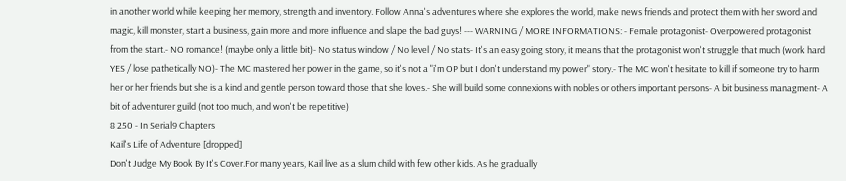in another world while keeping her memory, strength and inventory. Follow Anna's adventures where she explores the world, make news friends and protect them with her sword and magic, kill monster, start a business, gain more and more influence and slape the bad guys! --- WARNING / MORE INFORMATIONS: - Female protagonist- Overpowered protagonist from the start.- NO romance! (maybe only a little bit)- No status window / No level / No stats- It's an easy going story, it means that the protagonist won't struggle that much (work hard YES / lose pathetically NO)- The MC mastered her power in the game, so it's not a "i'm OP but I don't understand my power" story.- The MC won't hesitate to kill if someone try to harm her or her friends but she is a kind and gentle person toward those that she loves.- She will build some connexions with nobles or others important persons- A bit business managment- A bit of adventurer guild (not too much, and won't be repetitive)
8 250 - In Serial9 Chapters
Kail's Life of Adventure [dropped]
Don't Judge My Book By It's Cover.For many years, Kail live as a slum child with few other kids. As he gradually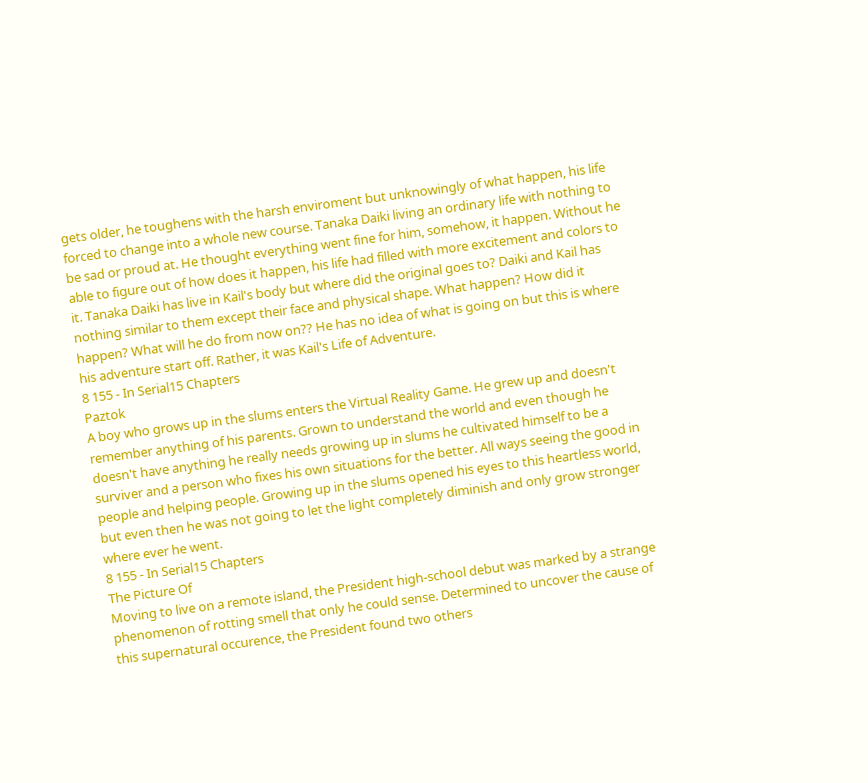gets older, he toughens with the harsh enviroment but unknowingly of what happen, his life forced to change into a whole new course. Tanaka Daiki living an ordinary life with nothing to be sad or proud at. He thought everything went fine for him, somehow, it happen. Without he able to figure out of how does it happen, his life had filled with more excitement and colors to it. Tanaka Daiki has live in Kail's body but where did the original goes to? Daiki and Kail has nothing similar to them except their face and physical shape. What happen? How did it happen? What will he do from now on?? He has no idea of what is going on but this is where his adventure start off. Rather, it was Kail's Life of Adventure.
8 155 - In Serial15 Chapters
Paztok
A boy who grows up in the slums enters the Virtual Reality Game. He grew up and doesn't remember anything of his parents. Grown to understand the world and even though he doesn't have anything he really needs growing up in slums he cultivated himself to be a surviver and a person who fixes his own situations for the better. All ways seeing the good in people and helping people. Growing up in the slums opened his eyes to this heartless world, but even then he was not going to let the light completely diminish and only grow stronger where ever he went.
8 155 - In Serial15 Chapters
The Picture Of
Moving to live on a remote island, the President high-school debut was marked by a strange phenomenon of rotting smell that only he could sense. Determined to uncover the cause of this supernatural occurence, the President found two others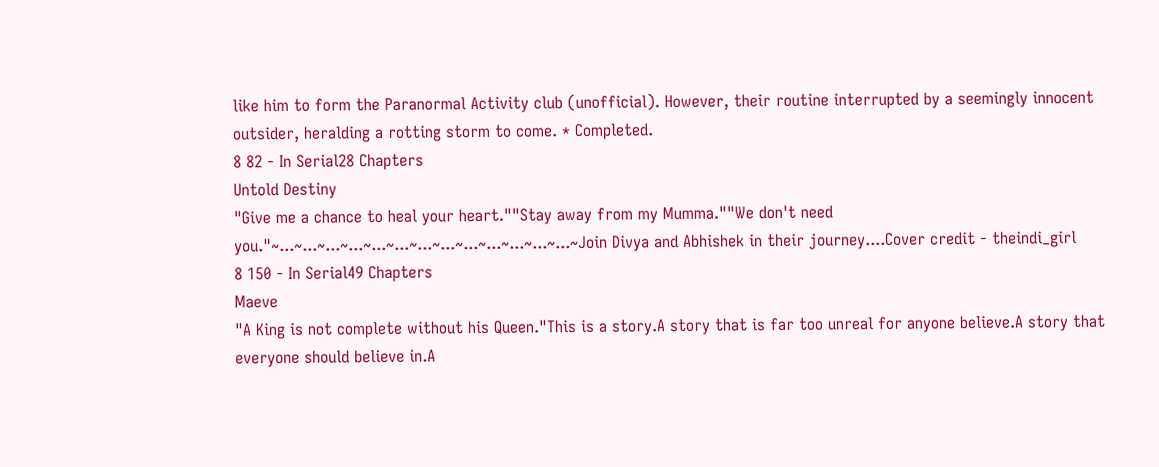like him to form the Paranormal Activity club (unofficial). However, their routine interrupted by a seemingly innocent outsider, heralding a rotting storm to come. * Completed.
8 82 - In Serial28 Chapters
Untold Destiny
"Give me a chance to heal your heart.""Stay away from my Mumma.""We don't need you."~...~...~...~...~...~...~...~...~...~...~...~...~...~Join Divya and Abhishek in their journey....Cover credit - theindi_girl
8 150 - In Serial49 Chapters
Maeve
"A King is not complete without his Queen."This is a story.A story that is far too unreal for anyone believe.A story that everyone should believe in.A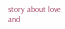story about love and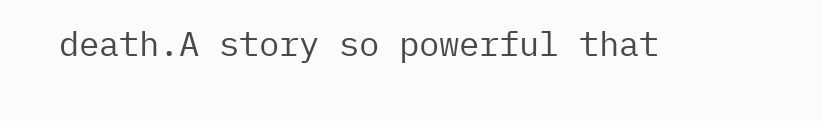death.A story so powerful that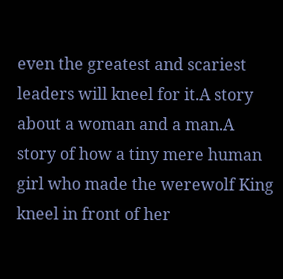even the greatest and scariest leaders will kneel for it.A story about a woman and a man.A story of how a tiny mere human girl who made the werewolf King kneel in front of her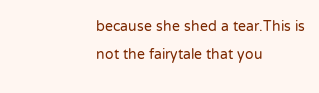because she shed a tear.This is not the fairytale that you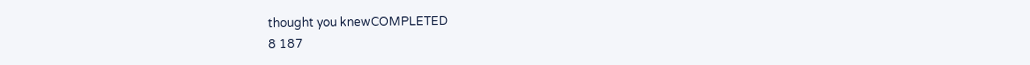thought you knewCOMPLETED
8 187